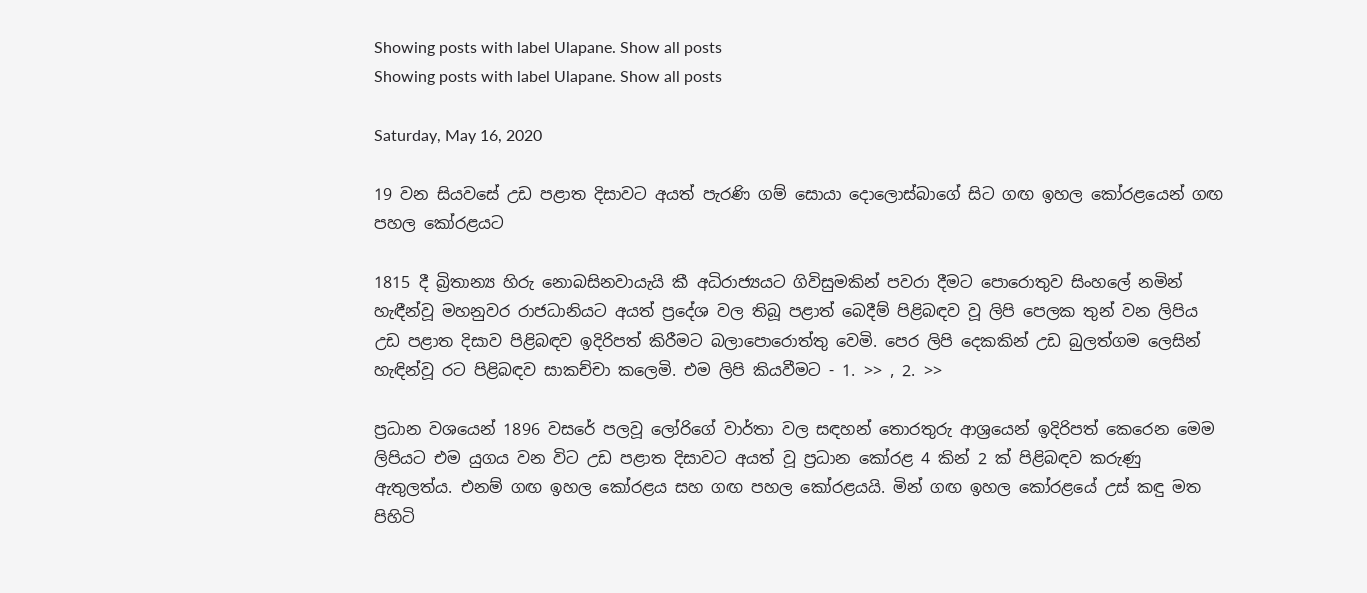Showing posts with label Ulapane. Show all posts
Showing posts with label Ulapane. Show all posts

Saturday, May 16, 2020

19 වන සියවසේ උඩ පළාත දිසාවට අයත් පැරණි ගම් සොයා දොලොස්බාගේ සිට ගඟ ඉහල කෝරළයෙන් ගඟ පහල කෝරළයට

1815 දී බ්‍රිතාන්‍ය හිරු නොබසිනවායැයි කී අධිරාජ්‍යයට ගිවිසුමකින් පවරා දීමට පොරොතුව සිංහලේ නමින් හැඳීන්වූ මහනුවර රාජධානියට අයත් ප්‍රදේශ වල තිබූ පළාත් බෙදීම් පිළිබඳව වූ ලිපි පෙලක තුන් වන ලිපිය උඩ පළාත දිසාව පිළිබඳව ඉදිරිපත් කිරීමට බලාපොරොත්තු වෙමි. පෙර ලිපි දෙකකින් උඩ බුලත්ගම ලෙසින් හැඳින්වූ රට පිළිබඳව සාකච්චා කලෙමි. එම ලිපි කියවීමට - 1. >> , 2. >>

ප්‍රධාන වශයෙන් 1896 වසරේ පලවූ ලෝරිගේ වාර්තා වල සඳහන් තොරතුරු ආශ්‍රයෙන් ඉදිරිපත් කෙරෙන මෙම ලිපියට එම යුගය වන විට උඩ පළාත දිසාවට අයත් වූ ප්‍රධාන කෝරළ 4 කින් 2 ක් පිළිබඳව කරුණු ඇතුලත්ය. එනම් ගඟ ඉහල කෝරළය සහ ගඟ පහල කෝරළයයි. මින් ගඟ ඉහල කෝරළයේ උස් කඳු මත පිහිටි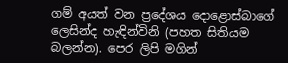ගම් අයත් වන ප්‍රදේශය දොළොස්බාගේ ලෙසින්ද හැඳින්විනි (පහත සිතියම බලන්න). පෙර ලිපි මගින්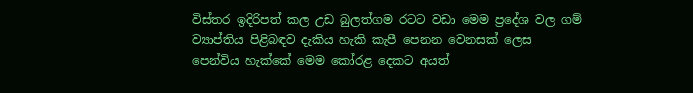විස්තර ඉදිරිපත් කල උඩ බුලත්ගම රටට වඩා මෙම ප්‍රදේශ වල ගම් ව්‍යාප්තිය පිළිබඳව දැකිය හැකි කැපී පෙනන වෙනසක් ලෙස පෙන්විය හැක්කේ මෙම කෝරළ දෙකට අයත්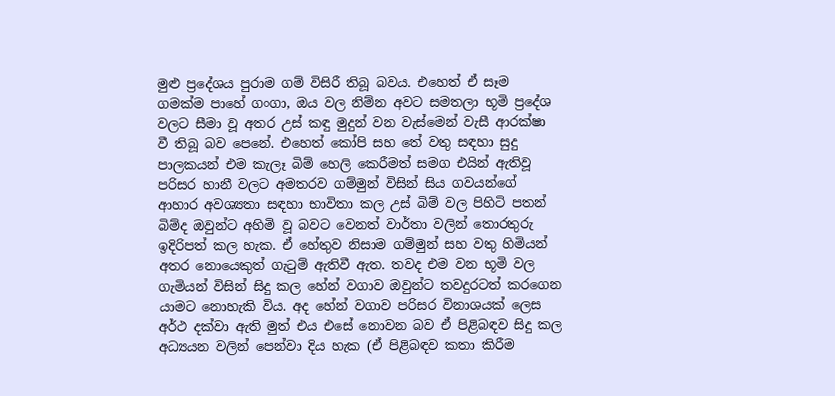මුළු ප්‍රදේශය පුරාම ගම් විසිරී තිබූ බවය. එහෙත් ඒ සෑම ගමක්ම පාහේ ගංගා, ඔය වල නිම්න අවට සමතලා භූමි ප්‍රදේශ වලට සීමා වූ අතර උස් කඳු මුදුන් වන වැස්මෙන් වැසී ආරක්ෂා වී තිබූ බව පෙනේ. එහෙත් කෝපි සහ තේ වතු සඳහා සුදු පාලකයන් එම කැලෑ බිම් හෙලි කෙරීමත් සමග එයින් ඇතිවූ පරිසර හානී වලට අමතරව ගම්මුන් විසින් සිය ගවයන්ගේ ආහාර අවශ්‍යතා සඳහා භාවිතා කල උස් බිම් වල පිහිටි පතන් බිම්ද ඔවුන්ට අහිමි වූ බවට වෙනත් වාර්තා වලින් තොරතුරු ඉදිරිපත් කල හැක. ඒ හේතුව නිසාම ගම්මුන් සහ වතු හිමියන් අතර නොයෙකුත් ගැටුම් ඇතිවී ඇත. තවද එම වන භූමි වල ගැමියන් විසින් සිදු කල හේන් වගාව ඔවුන්ට තවදුරටත් කරගෙන යාමට නොහැකි විය. අද හේන් වගාව පරිසර විනාශයක් ලෙස අර්ථ දක්වා ඇති මුත් එය එසේ නොවන බව ඒ පිළිබඳව සිදු කල අධ්‍යයන වලින් පෙන්වා දිය හැක (ඒ පිළිබඳව කතා කිරීම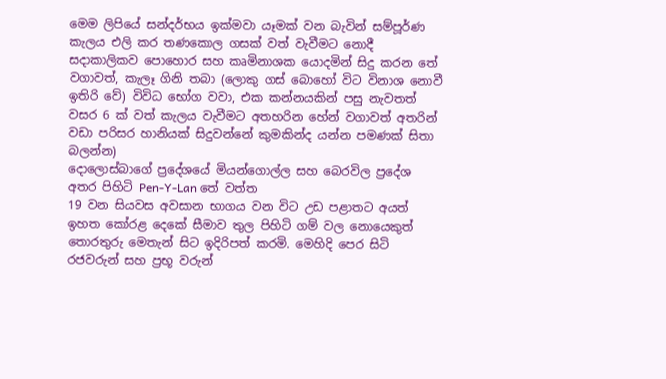මෙම ලිපියේ සන්දර්භය ඉක්මවා යෑමක් වන බැවින් සම්පූර්ණ කැලය එලි කර තණකොල ගසක් වත් වැවීමට නොදී සදාකාලිකව පොහොර සහ කෘමිනාශක යොදමින් සිදු කරන තේ වගාවත්, කැලෑ ගිනි තබා (ලොකු ගස් බොහෝ විට විනාශ නොවී ඉතිරි වේ) විවිධ භෝග වවා, එක කන්නයකින් පසු නැවතත් වසර 6 ක් වත් කැලය වැවීමට අතහරින හේන් වගාවත් අතරින් වඩා පරිසර හානියක් සිදුවන්නේ කුමකින්ද යන්න පමණක් සිතා බලන්න)
දොලොස්බාගේ ප්‍රදේශයේ මියන්ගොල්ල සහ බෙරවිල ප්‍රදේශ අතර පිහිටි Pen-Y-Lan තේ වත්ත
19 වන සියවස අවසාන භාගය වන විට උඩ පළාතට අයත් ඉහත කෝරළ දෙකේ සීමාව තුල පිහිටි ගම් වල නොයෙකුත් තොරතුරු මෙතැන් සිට ඉදිරිපත් කරමි. මෙහිදි පෙර සිටි රජවරුන් සහ ප්‍රභූ වරුන්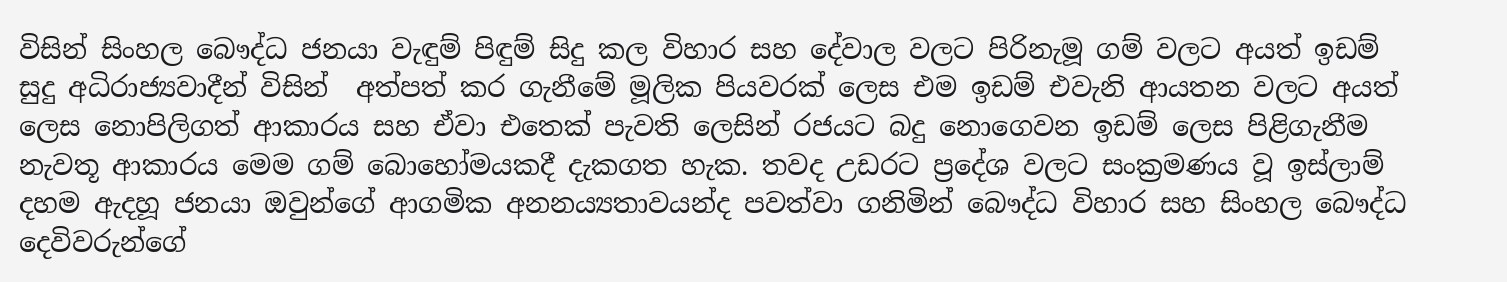විසින් සිංහල බෞද්ධ ජනයා වැඳුම් පිඳුම් සිදු කල විහාර සහ දේවාල වලට පිරිනැමූ ගම් වලට අයත් ඉඩම් සුදු අධිරාජ්‍යවාදීන් විසින්  අත්පත් කර ගැනීමේ මූලික පියවරක් ලෙස එම ඉඩම් එවැනි ආයතන වලට අයත් ලෙස නොපිලිගත් ආකාරය සහ ඒවා එතෙක් පැවති ලෙසින් රජයට බදු නොගෙවන ඉඩම් ලෙස පිළිගැනීම නැවතූ ආකාරය මෙම ගම් බොහෝමයකදී දැකගත හැක. තවද උඩරට ප්‍රදේශ වලට සංක්‍රමණය වූ ඉස්ලාම් දහම ඇදහූ ජනයා ඔවුන්ගේ ආගමික අනනය්‍යතාවයන්ද පවත්වා ගනිමින් බෞද්ධ විහාර සහ සිංහල බෞද්ධ දෙවිවරුන්ගේ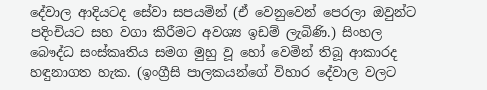දේවාල ආදියටද සේවා සපයමින් (ඒ වෙනුවෙන් පෙරලා ඔවුන්ට පදිංචියට සහ වගා කිරීමට අවශ්‍ය ඉඩම් ලැබිණි.) සිංහල බෞද්ධ සංස්කෘතිය සමග මුහු වූ හෝ වෙමින් තිබූ ආකාරද හඳුනාගත හැක. (ඉංග්‍රීසි පාලකයන්ගේ විහාර දේවාල වලට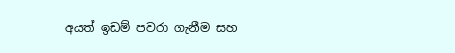අයත් ඉඩම් පවරා ගැනීම සහ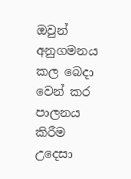ඔවුන් අනුගමනය කල බෙදා වෙන් කර පාලනය කිරීම උදෙසා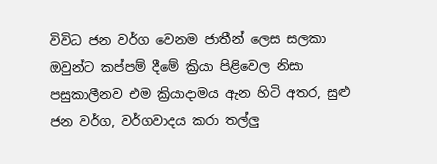විවිධ ජන වර්ග වෙනම ජාතීන් ලෙස සලකා ඔවුන්ට කප්පම් දීමේ ක්‍රියා පිළිවෙල නිසා පසුකාලීනව එම ක්‍රියාදාමය ඇන හිටි අතර, සුළු ජන වර්ග, වර්ගවාදය කරා තල්ලු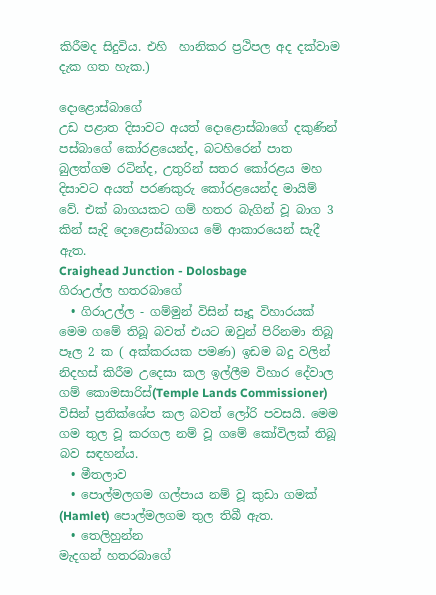කිරීමද සිදුවිය. එහි  හානිකර ප්‍රථිපල අද දක්වාම දැක ගත හැක.)

දොළොස්බාගේ
උඩ පළාත දිසාවට අයත් දොළොස්බාගේ දකුණින් පස්බාගේ කෝරළයෙන්ද, බටහිරෙන් පාත බුලත්ගම රටින්ද, උතුරින් සතර කෝරළය මහ දිසාවට අයත් පරණකුරු කෝරළයෙන්ද මායිම් වේ. එක් බාගයකට ගම් හතර බැගින් වූ බාග 3 කින් සැදි දොළොස්බාගය මේ ආකාරයෙන් සැදී ඇත.
Craighead Junction - Dolosbage
ගිරාඋල්ල හතරබාගේ
  • ගිරාඋල්ල - ගම්මුන් විසින් සෑදූ විහාරයක් මෙම ගමේ තිබූ බවත් එයට ඔවුන් පිරිනමා තිබූ පෑල 2 ක ( අක්කරයක පමණ) ඉඩම බදු වලින් නිදහස් කිරීම උදෙසා කල ඉල්ලීම විහාර දේවාල ගම් කොමසාරිස්(Temple Lands Commissioner) විසින් ප්‍රතික්ශේප කල බවත් ලෝරි පවසයි. මෙම ගම තුල වූ කරගල නම් වූ ගමේ කෝවිලක් තිබූ බව සඳහන්ය.
  • මීතලාව
  • පොල්මලගම ගල්පාය නම් වූ කුඩා ගමක් (Hamlet) පොල්මලගම තුල තිබී ඇත.
  • තෙලිහුන්න
මැදගන් හතරබාගේ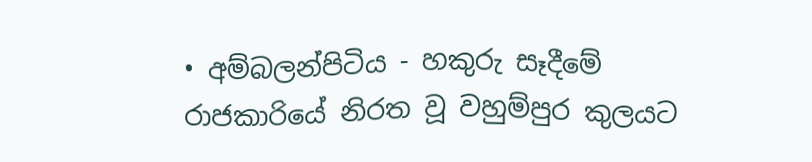• අම්බලන්පිටිය - හකුරු සෑදීමේ රාජකාරියේ නිරත වූ වහුම්පුර කුලයට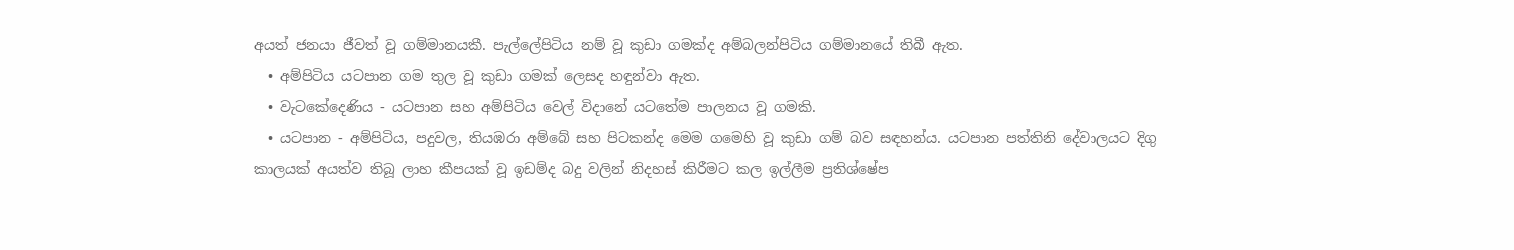අයත් ජනයා ජීවත් වූ ගම්මානයකී. පැල්ලේපිටිය නම් වූ කුඩා ගමක්ද අම්බලන්පිටිය ගම්මානයේ තිබී ඇත.
  • අම්පිටිය යටපාන ගම තුල වූ කුඩා ගමක් ලෙසද හඳුන්වා ඇත.
  • වැටකේදෙණිය - යටපාන සහ අම්පිටිය වෙල් විදානේ යටතේම පාලනය වූ ගමකි.
  • යටපාන - අම්පිටිය, පදුවල, තියඹරා අම්බේ සහ පිටකන්ද මෙම ගමෙහි වූ කුඩා ගම් බව සඳහන්ය. යටපාන පත්තිනි දේවාලයට දිගු කාලයක් අයත්ව තිබූ ලාහ කීපයක් වූ ඉඩම්ද බදු වලින් නිදහස් කිරීමට කල ඉල්ලීම ප්‍රතිශ්ෂේප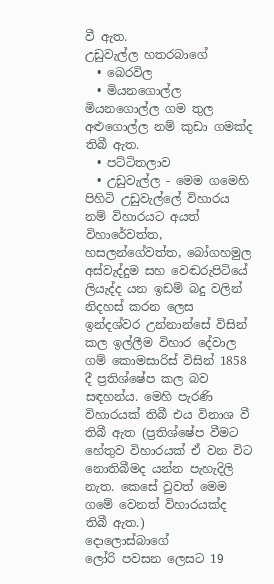වී ඇත.
උඩුවැල්ල හතරබාගේ
  • බෙරවිල
  • මියනගොල්ල මියනගොල්ල ගම තුල අළුගොල්ල නම් කුඩා ගමක්ද තිබී ඇත.
  • පට්ටිතලාව
  • උඩුවැල්ල - මෙම ගමෙහි පිහිටි උඩුවැල්ලේ විහාරය නම් විහාරයට අයත් විහාරේවත්ත, හසලන්ගේවත්ත, බෝගහමුල අස්වැද්දුම සහ වෙඬරුපිටියේ ලියැද්ද යන ඉඩම් බදු වලින් නිදහස් කරන ලෙස ඉන්දශ්වර උන්නාන්සේ විසින් කල ඉල්ලීම විහාර දේවාල ගම් කොමසාරිස් විසින් 1858 දී ප්‍රතිශ්ෂේප කල බව සඳහන්ය. මෙහි පැරණි විහාරයක් තිබී එය විනාශ වී තිබී ඇත (ප්‍රතිශ්ෂේප වීමට හේතුව විහාරයක් ඒ වන විට නොතිබීමද යන්න පැහැදිලි නැත. කෙසේ වුවත් මෙම ගමේ වෙනත් විහාරයක්ද තිබී ඇත.)
දොලොස්බාගේ
ලෝරි පවසන ලෙසට 19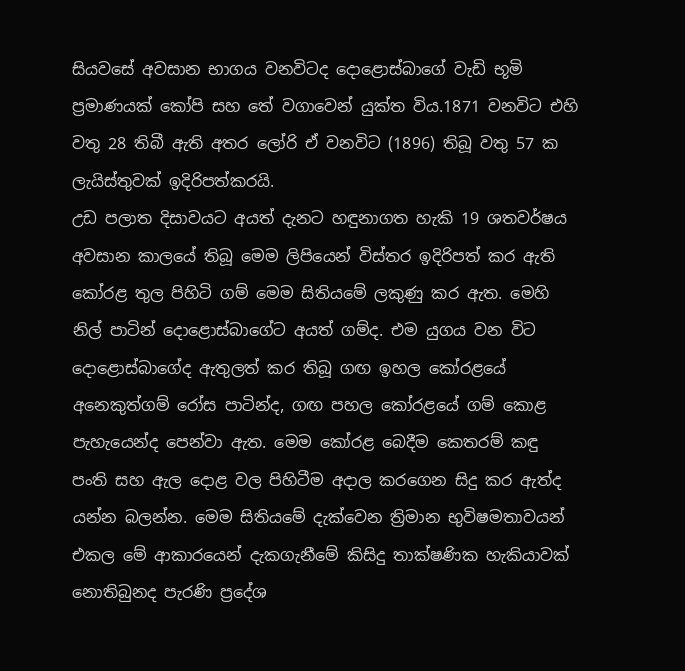සියවසේ අවසාන භාගය වනවිටද දොළොස්බාගේ වැඩි භූමි ප්‍රමාණයක් කෝපි සහ තේ වගාවෙන් යුක්ත විය.1871 වනවිට එහි වතු 28 තිබී ඇති අතර ලෝරි ඒ වනවිට (1896) තිබූ වතු 57 ක ලැයිස්තුවක් ඉදිරිපත්කරයි.
උඩ පලාත දිසාවයට අයත් දැනට හඳුනාගත හැකි 19 ශතවර්ෂය අවසාන කාලයේ තිබූ මෙම ලිපියෙන් විස්තර ඉදිරිපත් කර ඇති කෝරළ තුල පිහිටි ගම් මෙම සිතියමේ ලකුණු කර ඇත. මෙහි නිල් පාටින් දොළොස්බාගේට අයත් ගම්ද. එම යුගය වන විට දොළොස්බාගේද ඇතුලත් කර තිබූ ගඟ ඉහල කෝරළයේ අනෙකුත්ගම් රෝස පාටින්ද, ගඟ පහල කෝරළයේ ගම් කොළ පැහැයෙන්ද පෙන්වා ඇත. මෙම කෝරළ බෙදීම කෙතරම් කඳු පංති සහ ඇල දොළ වල පිහිටීම අදාල කරගෙන සිදු කර ඇත්ද යන්න බලන්න. මෙම සිතියමේ දැක්වෙන ත්‍රිමාන භුවිෂමතාවයන් එකල මේ ආකාරයෙන් දැකගැනීමේ කිසිදු තාක්ෂණික හැකියාවක් නොතිබුනද පැරණි ප්‍රදේශ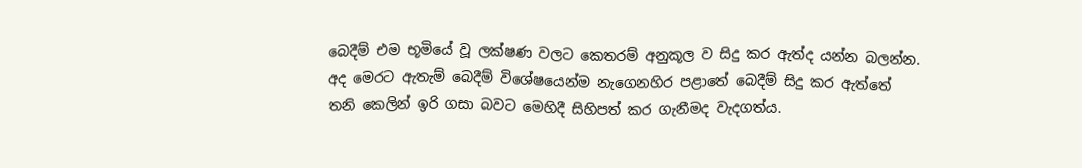බෙදීම් එම භූමියේ වූ ලක්ෂණ වලට කෙතරම් අනුකූල ව සිදු කර ඇත්ද යන්න බලන්න. අද මෙරට ඇතැම් බෙදීම් විශේෂයෙන්ම නැගෙනහිර පළාතේ බෙදීම් සිදු කර ඇත්තේ තනි කෙලින් ඉරි ගසා බවට මෙහිදී සිහිපත් කර ගැනීමද වැදගත්ය.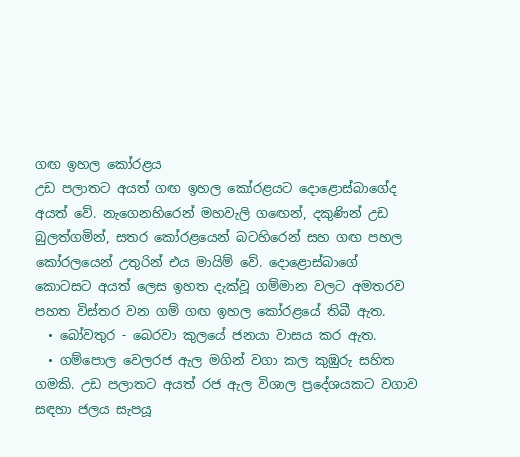ගඟ ඉහල කෝරළය
උඩ පලාතට අයත් ගඟ ඉහල කෝරළයට දොළොස්බාගේද අයත් වේ. නැගෙනහිරෙන් මහවැලි ගඟෙන්, දකුණින් උඩ බුලත්ගමින්, සතර කෝරළයෙන් බටහිරෙන් සහ ගඟ පහල කෝරලයෙන් උතුරින් එය මායිම් වේ. දොළොස්බාගේ කොටසට අයත් ලෙස ඉහත දැක්වූ ගම්මාන වලට අමතරව පහත විස්තර වන ගම් ගඟ ඉහල කෝරළයේ තිබී ඇත.
  • බෝවතුර - බෙරවා කුලයේ ජනයා වාසය කර ඇත.
  • ගම්පොල වෙලරජ ඇල මගින් වගා කල කුඹුරු සහිත ගමකි. උඩ පලාතට අයත් රජ ඇල විශාල ප්‍රදේශයකට වගාව සඳහා ජලය සැපයූ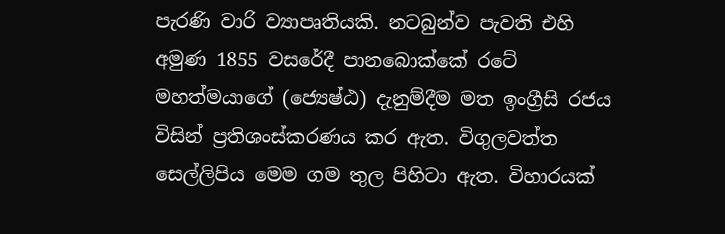පැරණි වාරි ව්‍යාපෘතියකි. නටබුන්ව පැවති එහි අමුණ 1855 වසරේදී පානබොක්කේ රටේ මහත්මයාගේ (ජ්‍යෙෂ්ඨ) දැනුම්දීම මත ඉංග්‍රීසි රජය විසින් ප්‍රතිශංස්කරණය කර ඇත. විගුලවත්ත සෙල්ලිපිය මෙම ගම තුල පිහිටා ඇත. විහාරයක්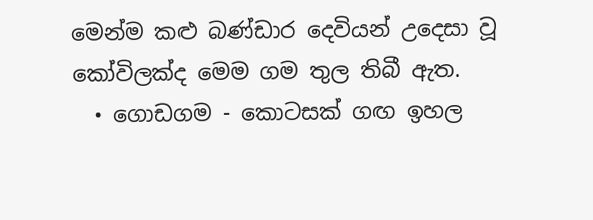මෙන්ම කළු බණ්ඩාර දෙවියන් උදෙසා වූ කෝවිලක්ද මෙම ගම තුල තිබී ඇත.
  • ගොඩගම - කොටසක් ගඟ ඉහල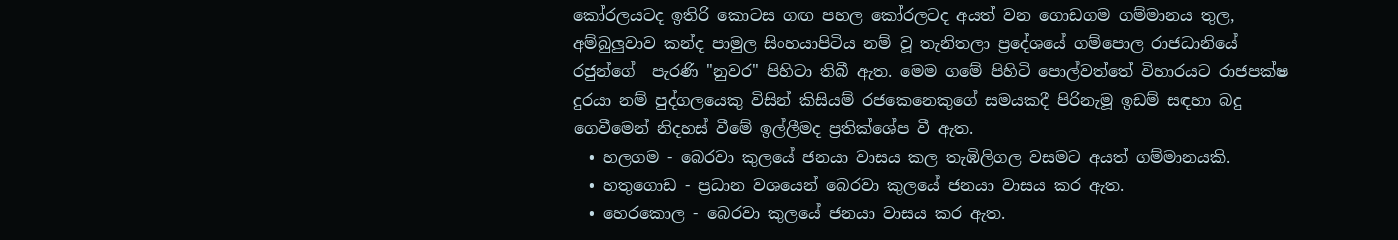කෝරලයටද ඉතිරි කොටස ගඟ පහල කෝරලටද අයත් වන ගොඩගම ගම්මානය තුල, අම්බුලුවාව කන්ද පාමුල සිංහයාපිටිය නම් වූ තැනිතලා ප්‍රදේශයේ ගම්පොල රාජධානියේ රජුන්ගේ  පැරණි "නුවර" පිහිටා තිබී ඇත. මෙම ගමේ පිහිටි පොල්වත්තේ විහාරයට රාජපක්ෂ දුරයා නම් පුද්ගලයෙකු විසින් කිසියම් රජකෙනෙකුගේ සමයකදී පිරිනැමූ ඉඩම් සඳහා බදු ගෙවීමෙන් නිදහස් වීමේ ඉල්ලීමද ප්‍රතික්ශේප වී ඇත.
  • හලගම - බෙරවා කුලයේ ජනයා වාසය කල තැඹිලිගල වසමට අයත් ගම්මානයකි.
  • හතුගොඩ - ප්‍රධාන වශයෙන් බෙරවා කුලයේ ජනයා වාසය කර ඇත.
  • හෙරකොල - බෙරවා කුලයේ ජනයා වාසය කර ඇත.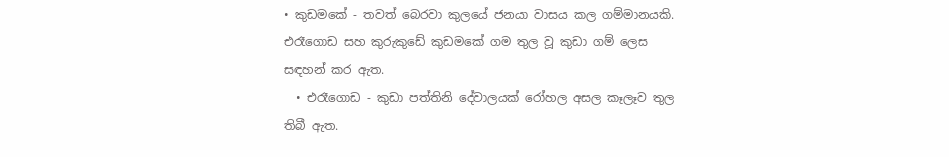• කුඩමකේ - තවත් බෙරවා කුලයේ ජනයා වාසය කල ගම්මානයකි. එරෑගොඩ සහ කුරුකුඩේ කුඩමකේ ගම තුල වූ කුඩා ගම් ලෙස සඳහන් කර ඇත.
  • එරෑගොඩ - කුඩා පත්තිනි දේවාලයක් රෝහල අසල කෑලෑව තුල තිබී ඇත.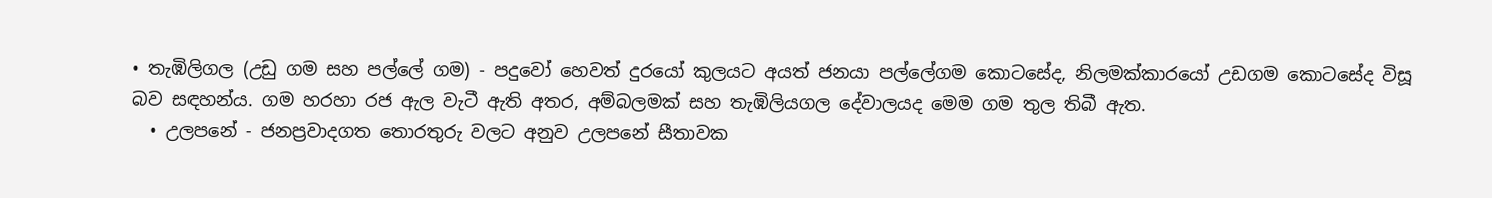• තැඹිලිගල (උඩු ගම සහ පල්ලේ ගම) - පදුවෝ හෙවත් දුරයෝ කුලයට අයත් ජනයා පල්ලේගම කොටසේද, නිලමක්කාරයෝ උඩගම කොටසේද විසූ බව සඳහන්ය. ගම හරහා රජ ඇල වැටී ඇති අතර, අම්බලමක් සහ තැඹිලියගල දේවාලයද මෙම ගම තුල තිබී ඇත.
  • උලපනේ - ජනප්‍රවාදගත තොරතුරු වලට අනුව උලපනේ සීතාවක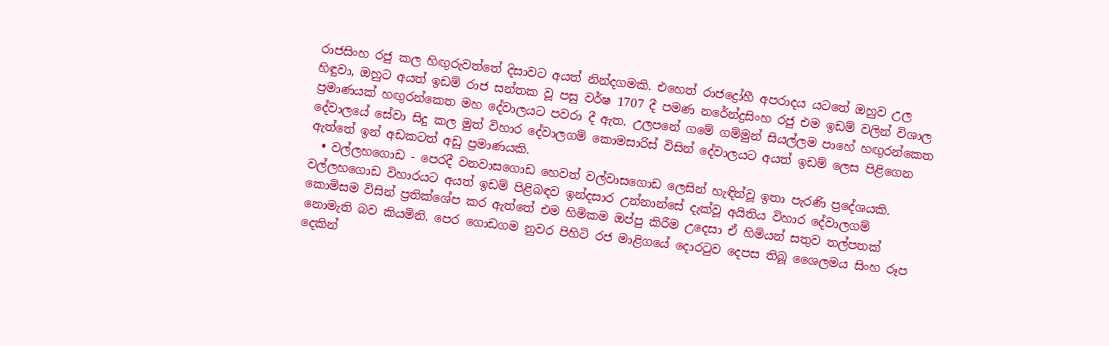රාජසිංහ රජු කල හිඟුරුවත්තේ දිසාවට අයත් නින්දගමකි. එහෙත් රාජද්‍රෝහී අපරාදය යටතේ ඔහුව උල හිඳුවා, ඔහුට අයත් ඉඩම් රාජ සන්තක වූ පසු වර්ෂ 1707 දී පමණ නරේන්ද්‍රසිංහ රජු එම ඉඩම් වලින් විශාල ප්‍රමාණයක් හඟුරන්කෙත මහ දේවාලයට පවරා දී ඇත. උලපනේ ගමේ ගම්මුන් සියල්ලම පාහේ හඟුරන්කෙත දේවාලයේ සේවා සිදු කල මුත් විහාර දේවාලගම් කොමසාරිස් විසින් දේවාලයට අයත් ඉඩම් ලෙස පිළිගෙන ඇත්තේ ඉන් අඩකටත් අඩු ප්‍රමාණයකි.
  • වල්ලහගොඩ - පෙරදී වනවාසගොඩ හෙවත් වල්වාසගොඩ ලෙසින් හැඳින්වූ ඉතා පැරණි ප්‍රදේශයකි. වල්ලහගොඩ විහාරයට අයත් ඉඩම් පිළිබඳව ඉන්දසාර උන්නාන්සේ දැක්වූ අයිතිය විහාර දේවාලගම් කොමිසම විසින් ප්‍රතික්ශේප කර ඇත්තේ එම හිමිකම ඔප්පු කිරීම උදෙසා ඒ හිමියන් සතුව තල්පතක් නොමැති බව කියමිනි. පෙර ගොඩගම නුවර පිහිටි රජ මාළිගයේ දොරටුව දෙපස තිබූ ශෛලමය සිංහ රූප දෙකින්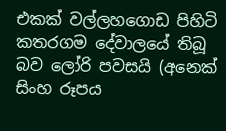එකක් වල්ලහගොඩ පිහිටි කතරගම දේවාලයේ තිබූ බව ලෝරි පවසයි (අනෙක් සිංහ රූපය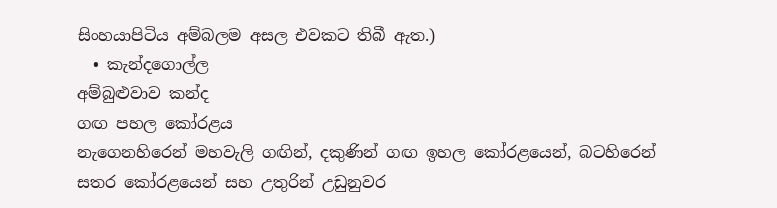සිංහයාපිටිය අම්බලම අසල එවකට තිබී ඇත.)
  • කැන්දගොල්ල
අම්බුළුවාව කන්ද
ගඟ පහල කෝරළය
නැගෙනහිරෙන් මහවැලි ගඟින්, දකුණින් ගඟ ඉහල කෝරළයෙන්, බටහිරෙන් සතර කෝරළයෙන් සහ උතුරින් උඩුනුවර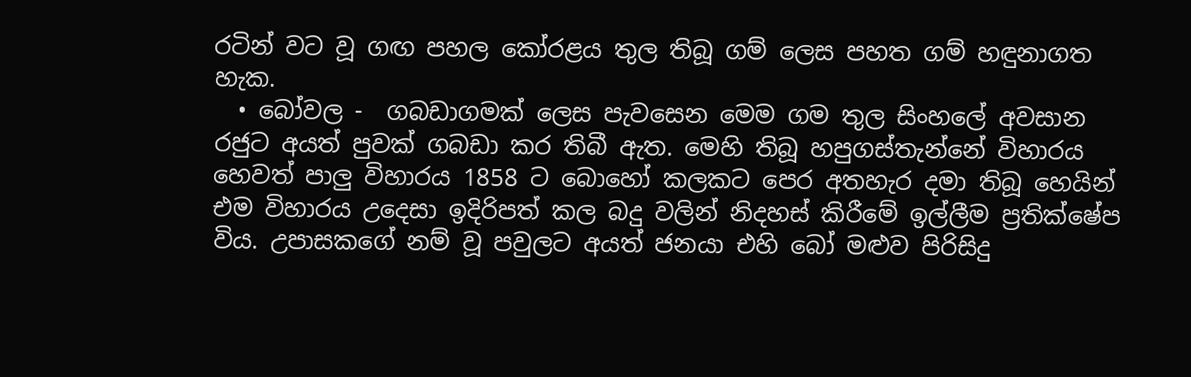රටින් වට වූ ගඟ පහල කෝරළය තුල තිබූ ගම් ලෙස පහත ගම් හඳුනාගත හැක.
  • බෝවල -  ගබඩාගමක් ලෙස පැවසෙන මෙම ගම තුල සිංහලේ අවසාන රජුට අයත් පුවක් ගබඩා කර තිබී ඇත. මෙහි තිබූ හපුගස්තැන්නේ විහාරය හෙවත් පාලු විහාරය 1858 ට බොහෝ කලකට පෙර අතහැර දමා තිබූ හෙයින් එම විහාරය උදෙසා ඉදිරිපත් කල බදු වලින් නිදහස් කිරීමේ ඉල්ලීම ප්‍රතික්ෂේප විය. උපාසකගේ නම් වූ පවුලට අයත් ජනයා එහි බෝ මළුව පිරිසිදු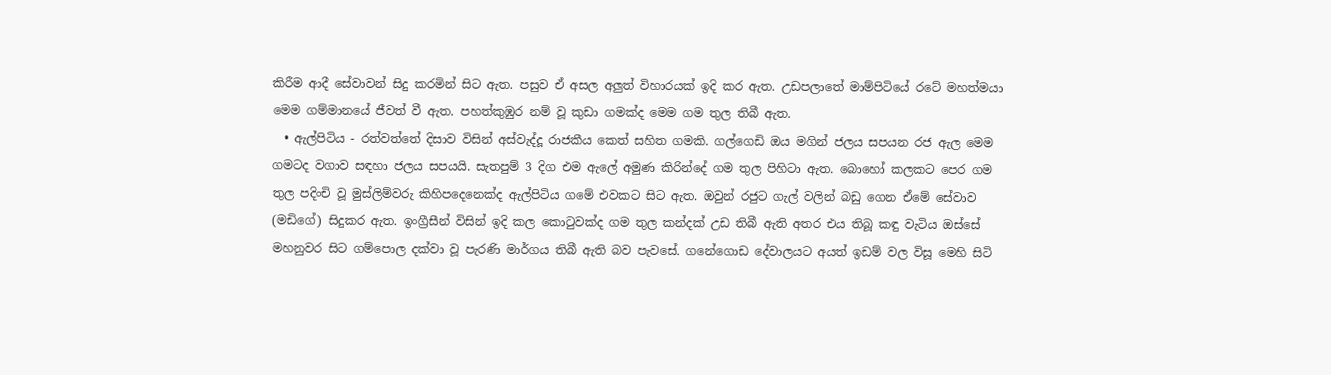කිරීම ආදී සේවාවන් සිදු කරමින් සිට ඇත. පසුව ඒ අසල අලුත් විහාරයක් ඉදි කර ඇත. උඩපලාතේ මාම්පිටියේ රටේ මහත්මයා මෙම ගම්මානයේ ජීවත් වී ඇත. පහත්කුඹුර නම් වූ කුඩා ගමක්ද මෙම ගම තුල තිබී ඇත.
  • ඇල්පිටිය - රත්වත්තේ දිසාව විසින් අස්වැද්දූ රාජකීය කෙත් සහිත ගමකි. ගල්ගෙඩි ඔය මගින් ජලය සපයන රජ ඇල මෙම ගමටද වගාව සඳහා ජලය සපයයි. සැතපුම් 3 දිග එම ඇලේ අමුණ කිරින්දේ ගම තුල පිහිටා ඇත. බොහෝ කලකට පෙර ගම තුල පදිංචි වූ මුස්ලිම්වරු කිහිපදෙනෙක්ද ඇල්පිටිය ගමේ එවකට සිට ඇත. ඔවුන් රජුට ගැල් වලින් බඩු ගෙන ඒමේ සේවාව (මඩිගේ) සිදුකර ඇත. ඉංග්‍රීසීන් විසින් ඉදි කල කොටුවක්ද ගම තුල කන්දක් උඩ තිබී ඇති අතර එය තිබූ කඳු වැටිය ඔස්සේ මහනුවර සිට ගම්පොල දක්වා වූ පැරණි මාර්ගය තිබී ඇති බව පැවසේ. ගනේගොඩ දේවාලයට අයත් ඉඩම් වල විසූ මෙහි සිටි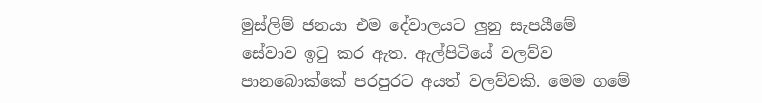මුස්ලිම් ජනයා එම දේවාලයට ලුනු සැපයීමේ සේවාව ඉටු කර ඇත. ඇල්පිටියේ වලව්ව පානබොක්කේ පරපුරට අයත් වලව්වකි. මෙම ගමේ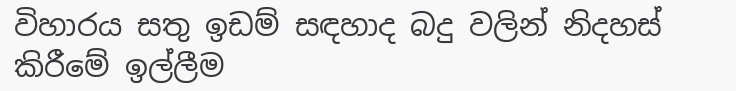විහාරය සතු ඉඩම් සඳහාද බදු වලින් නිදහස් කිරීමේ ඉල්ලීම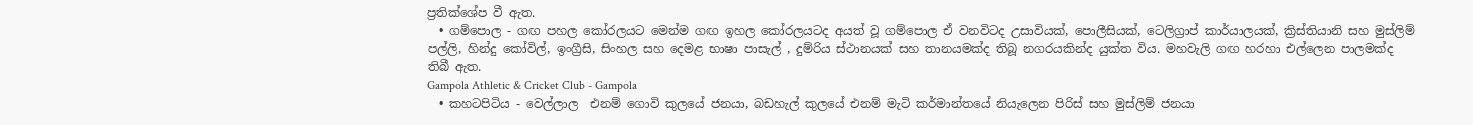ප්‍රතික්ශේප වී ඇත.
  • ගම්පොල - ගඟ පහල කෝරලයට මෙන්ම ගඟ ඉහල කෝරලයටද අයත් වූ ගම්පොල ඒ වනවිටද උසාවියක්, පොලීසියක්, ටෙලිග්‍රාප් කාර්යාලයක්, ක්‍රිස්තියානි සහ මුස්ලිම් පල්ලි, හින්දු කෝවිල්, ඉංග්‍රීසි, සිංහල සහ දෙමළ භාෂා පාසැල් , දුම්රිය ස්ථානයක් සහ තානයමක්ද තිබූ නගරයකින්ද යුක්ත විය. මහවැලි ගඟ හරහා එල්ලෙන පාලමක්ද තිබී ඇත.
Gampola Athletic & Cricket Club - Gampola
  • කහටපිටිය - වෙල්ලාල  එනම් ගොවි කුලයේ ජනයා, බඩහැල් කුලයේ එනම් මැටි කර්මාන්තයේ නියැලෙන පිරිස් සහ මුස්ලිම් ජනයා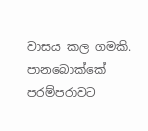වාසය කල ගමකි.  පානබොක්කේ පරම්පරාවට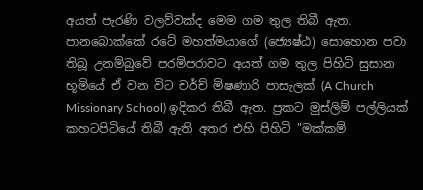අයත් පැරණි වලව්වක්ද මෙම ගම තුල තිබී ඇත. පානබොක්කේ රටේ මහත්මයාගේ (ජ්‍යෙෂ්ඨ) සොහොන පවා තිබූ උනම්බුවේ පරම්පරාවට අයත් ගම තුල පිහිටි සුසාන භූමියේ ඒ වන විට චර්ච් මිෂණාරි පාසැලක් (A Church Missionary School) ඉදිකර තිබී ඇත. ප්‍රකට මුස්ලිම් පල්ලියක් කහටපිටියේ තිබී ඇති අතර එහි පිහිටි "මක්කම්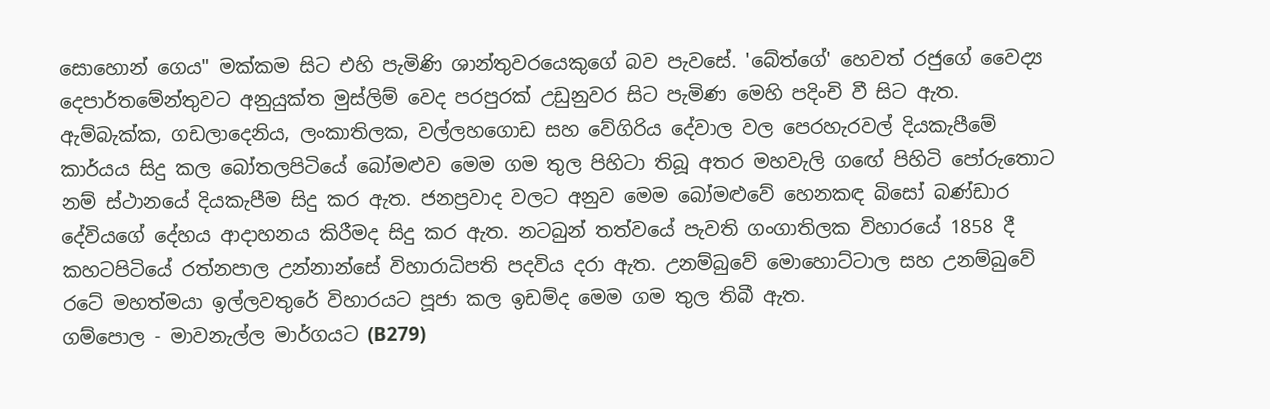සොහොන් ගෙය" මක්කම සිට එහි පැමිණි ශාන්තුවරයෙකුගේ බව පැවසේ. 'බේත්ගේ' හෙවත් රජුගේ වෛද්‍ය දෙපාර්තමේන්තුවට අනුයුක්ත මුස්ලිම් වෙද පරපුරක් උඩුනුවර සිට පැමිණ මෙහි පදිංචි වී සිට ඇත. ඇම්බැක්ක, ගඩලාදෙනිය, ලංකාතිලක, වල්ලහගොඩ සහ වේගිරිය දේවාල වල පෙරහැරවල් දියකැපීමේ කාර්යය සිදු කල බෝතලපිටියේ බෝමළුව මෙම ගම තුල පිහිටා තිබූ අතර මහවැලි ගඟේ පිහිටි පෝරුතොට නම් ස්ථානයේ දියකැපීම සිදු කර ඇත. ජනප්‍රවාද වලට අනුව මෙම බෝමළුවේ හෙනකඳ බිසෝ බණ්ඩාර දේවියගේ දේහය ආදාහනය කිරීමද සිදු කර ඇත. නටබුන් තත්වයේ පැවති ගංගාතිලක විහාරයේ 1858 දී කහටපිටියේ රත්නපාල උන්නාන්සේ විහාරාධිපති පදවිය දරා ඇත. උනම්බුවේ මොහොට්ටාල සහ උනම්බුවේ රටේ මහත්මයා ඉල්ලවතුරේ විහාරයට පූජා කල ඉඩම්ද මෙම ගම තුල තිබී ඇත.
ගම්පොල - මාවනැල්ල මාර්ගයට (B279)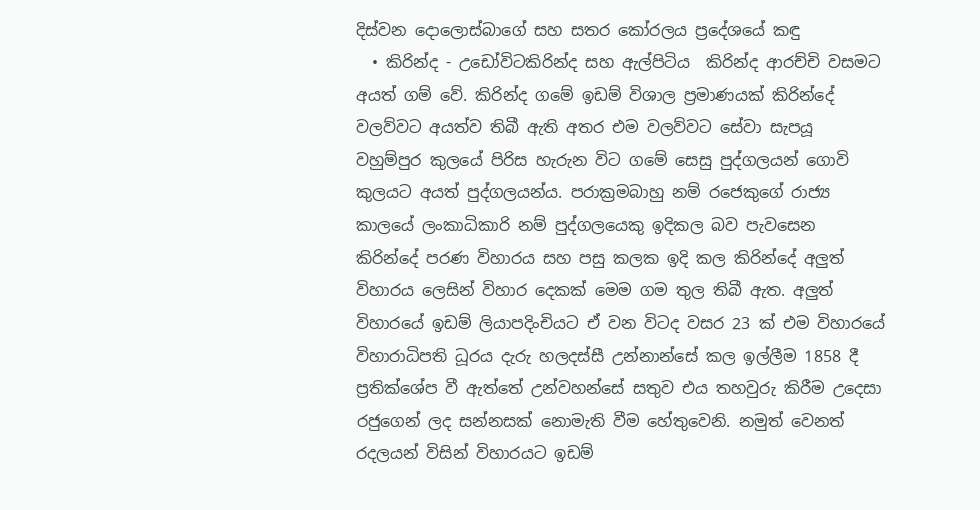දිස්වන දොලොස්බාගේ සහ සතර කෝරලය ප්‍රදේශයේ කඳු
  • කිරින්ද - උඩෝවිටකිරින්ද සහ ඇල්පිටිය  කිරින්ද ආරච්චි වසමට අයත් ගම් වේ. කිරින්ද ගමේ ඉඩම් විශාල ප්‍රමාණයක් කිරින්දේ වලව්වට අයත්ව තිබී ඇති අතර එම වලව්වට සේවා සැපයූ වහුම්පුර කුලයේ පිරිස හැරුන විට ගමේ සෙසු පුද්ගලයන් ගොවි කුලයට අයත් පුද්ගලයන්ය. පරාක්‍රමබාහු නම් රජෙකුගේ රාජ්‍ය කාලයේ ලංකාධිකාරි නම් පුද්ගලයෙකු ඉදිකල බව පැවසෙන කිරින්දේ පරණ විහාරය සහ පසු කලක ඉදි කල කිරින්දේ අලුත් විහාරය ලෙසින් විහාර දෙකක් මෙම ගම තුල තිබී ඇත. අලුත් විහාරයේ ඉඩම් ලියාපදිංචියට ඒ වන විටද වසර 23 ක් එම විහාරයේ විහාරාධිපති ධූරය දැරු හලදස්සී උන්නාන්සේ කල ඉල්ලීම 1858 දී ප්‍රතික්ශේප වී ඇත්තේ උන්වහන්සේ සතුව එය තහවුරු කිරීම උදෙසා රජුගෙන් ලද සන්නසක් නොමැති වීම හේතුවෙනි. නමුත් වෙනත් රදලයන් විසින් විහාරයට ඉඩම්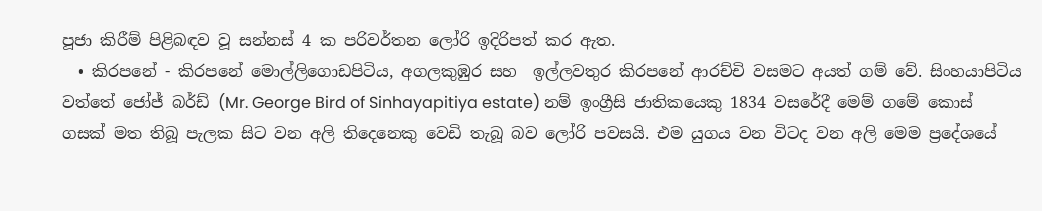පූජා කිරීම් පිළිබඳව වූ සන්නස් 4 ක පරිවර්තන ලෝරි ඉදිරිපත් කර ඇත.
  • කිරපනේ - කිරපනේ මොල්ලිගොඩපිටිය, අගලකුඹුර සහ  ඉල්ලවතුර කිරපනේ ආරච්චි වසමට අයත් ගම් වේ. සිංහයාපිටිය වත්තේ ජෝජ් බර්ඩ් (Mr. George Bird of Sinhayapitiya estate) නම් ඉංග්‍රීසි ජාතිකයෙකු 1834 වසරේදී මෙම් ගමේ කොස් ගසක් මත තිබූ පැලක සිට වන අලි තිදෙනෙකු වෙඩි තැබූ බව ලෝරි පවසයි. එම යුගය වන විටද වන අලි මෙම ප්‍රදේශයේ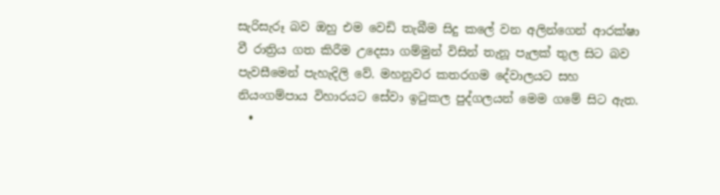සැරිසැරූ බව ඔහු එම වෙඩි තැබීම සිදු කලේ වන අලින්ගෙන් ආරක්ෂා වී රාත්‍රිය ගත කිරීම උදෙසා ගම්මුන් විසින් තැනූ පැලක් තුල සිට බව පැවසීමෙන් පැහැදිලි වේ. මහනුවර කතරගම දේවාලයට සහ නියංගම්පාය විහාරයට සේවා ඉටුකල පුද්ගලයන් මෙම ගමේ සිට ඇත.
  •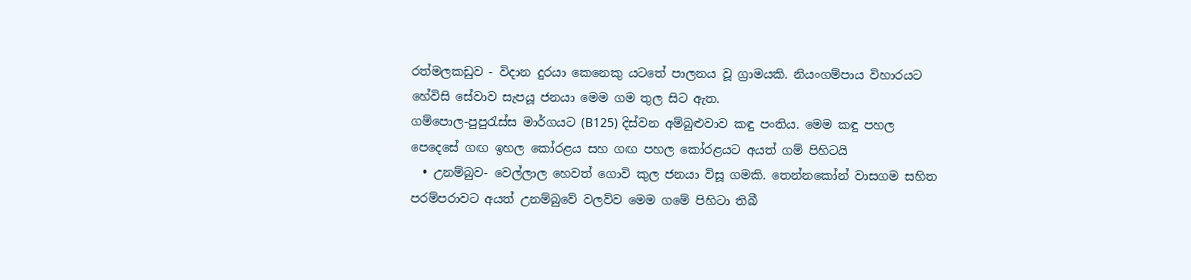රත්මලකඩුව - විදාන දුරයා කෙනෙකු යටතේ පාලනය වූ ග්‍රාමයකි. නියංගම්පාය විහාරයට හේවිසි සේවාව සැපයූ ජනයා මෙම ගම තුල සිට ඇත.
ගම්පොල-පුපුරැස්ස මාර්ගයට (B125) දිස්වන අම්බුළුවාව කඳු පංතිය. මෙම කඳු පහල පෙදෙසේ ගඟ ඉහල කෝරළය සහ ගඟ පහල කෝරළයට අයත් ගම් පිහිටයි
  • උනම්බුව- වෙල්ලාල හෙවත් ගොවි කුල ජනයා විසූ ගමකි. තෙන්නකෝන් වාසගම සහිත පරම්පරාවට අයත් උනම්බුවේ වලව්ව මෙම ගමේ පිහිටා තිබී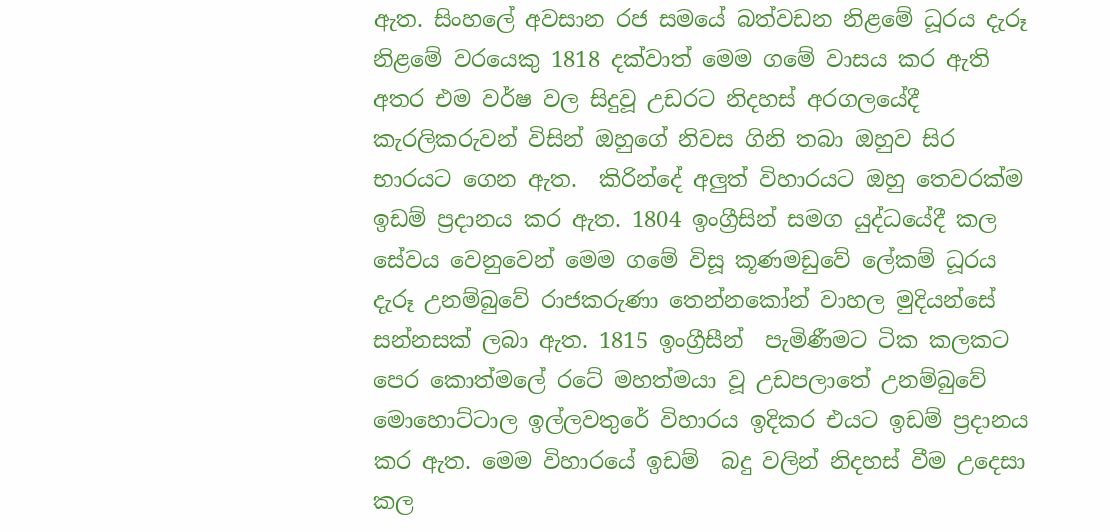ඇත. සිංහලේ අවසාන රජ සමයේ බත්වඩන නිළමේ ධූරය දැරූ නිළමේ වරයෙකු 1818 දක්වාත් මෙම ගමේ වාසය කර ඇති අතර එම වර්ෂ වල සිදුවූ උඩරට නිදහස් අරගලයේදී කැරලිකරුවන් විසින් ඔහුගේ නිවස ගිනි තබා ඔහුව සිර භාරයට ගෙන ඇත.  කිරින්දේ අලුත් විහාරයට ඔහු තෙවරක්ම ඉඩම් ප්‍රදානය කර ඇත. 1804 ඉංග්‍රීසින් සමග යුද්ධයේදී කල සේවය වෙනුවෙන් මෙම ගමේ විසූ කූණමඩුවේ ලේකම් ධූරය දැරූ උනම්බුවේ රාජකරුණා තෙන්නකෝන් වාහල මුදියන්සේ සන්නසක් ලබා ඇත. 1815 ඉංග්‍රීසීන්  පැමිණීමට ටික කලකට පෙර කොත්මලේ රටේ මහත්මයා වූ උඩපලාතේ උනම්බුවේ මොහොට්ටාල ඉල්ලවතුරේ විහාරය ඉදිකර එයට ඉඩම් ප්‍රදානය කර ඇත. මෙම විහාරයේ ඉඩම්  බදු වලින් නිදහස් වීම උදෙසා කල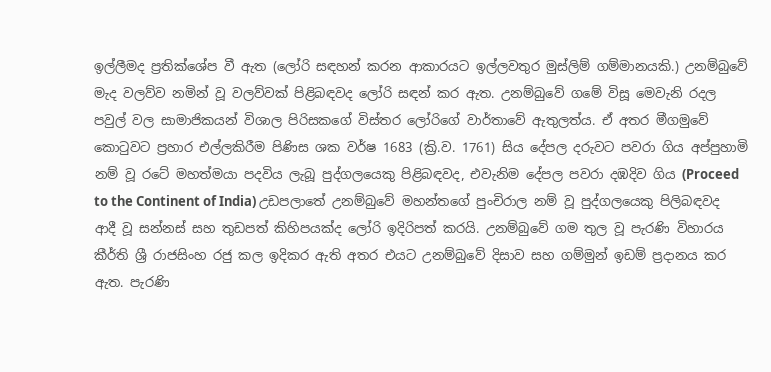ඉල්ලීමද ප්‍රතික්ශේප වී ඇත (ලෝරි සඳහන් කරන ආකාරයට ඉල්ලවතුර මුස්ලිම් ගම්මානයකි.) උනම්බුවේ මැද වලව්ව නමින් වූ වලව්වක් පිළිබඳවද ලෝරි සඳන් කර ඇත. උනම්බුවේ ගමේ විසූ මෙවැනි රදල පවුල් වල සාමාජිකයන් විශාල පිරිසකගේ විස්තර ලෝරිගේ වාර්තාවේ ඇතුලත්ය. ඒ අතර මීගමුවේ කොටුවට ප්‍රහාර එල්ලකිරීම පිණිස ශක වර්ෂ 1683 (ක්‍රි.ව. 1761) සිය දේපල දරුවට පවරා ගිය අප්පුහාමි නම් වූ රටේ මහත්මයා පදවිය ලැබූ පුද්ගලයෙකු පිළිබඳවද, එවැනිම දේපල පවරා දඹදිව ගිය (Proceed to the Continent of India) උඩපලාතේ උනම්බුවේ මහන්තගේ පුංචිරාල නම් වූ පුද්ගලයෙකු පිලිබඳවද ආදී වූ සන්නස් සහ තුඩපත් කිහිපයක්ද ලෝරි ඉදිරිපත් කරයි. උනම්බුවේ ගම තුල වූ පැරණි විහාරය කීර්ති ශ්‍රී රාජසිංහ රජු කල ඉදිකර ඇති අතර එයට උනම්බුවේ දිසාව සහ ගම්මුන් ඉඩම් ප්‍රදානය කර ඇත. පැරණි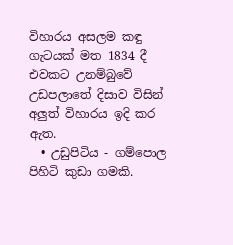විහාරය අසලම කඳු ගැටයක් මත 1834 දී එවකට උනම්බුවේ උඩපලාතේ දිසාව විසින් අලුත් විහාරය ඉදි කර ඇත.
  • උඩුපිටිය - ගම්පොල පිහිටි කුඩා ගමකි.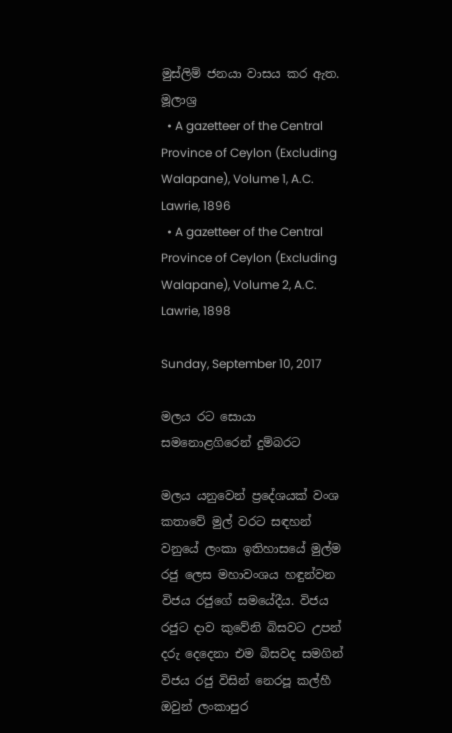මුස්ලිම් ජනයා වාසය කර ඇත.
මූලාශ්‍ර
  • A gazetteer of the Central Province of Ceylon (Excluding Walapane), Volume 1, A.C. Lawrie, 1896
  • A gazetteer of the Central Province of Ceylon (Excluding Walapane), Volume 2, A.C. Lawrie, 1898

Sunday, September 10, 2017

මලය රට සොයා සමනොළගිරෙන් දුම්බරට

මලය යනුවෙන් ප්‍රදේශයක් වංශ කතාවේ මුල් වරට සඳහන් වනුයේ ලංකා ඉතිහාසයේ මුල්ම රජු ලෙස මහාවංශය හඳුන්වන විජය රජුගේ සමයේදීය. විජය රජුට දාව කුවේනි බිසවට උපන් දරු දෙදෙනා එම බිසවද සමගින් විජය රජු විසින් නෙරපූ කල්හී ඔවුන් ලංකාපුර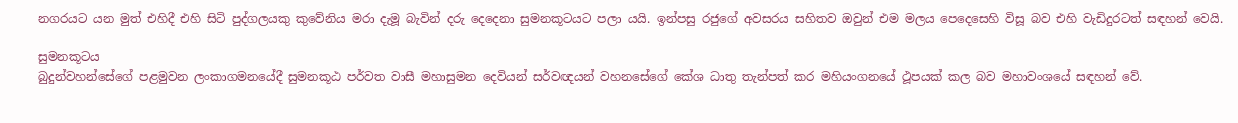නගරයට යන මුත් එහිදී එහි සිටි පුද්ගලයකු කුවේනිය මරා දැමූ බැවින් දරු දෙදෙනා සුමනකූටයට පලා යයි. ඉන්පසු රජුගේ අවසරය සහිතව ඔවුන් එම මලය පෙදෙසෙහි විසූ බව එහි වැඩිදුරටත් සඳහන් වෙයි.

සුමනකූටය
බුදුන්වහන්සේගේ පළමුවන ලංකාගමනයේදී සුමනකූඨ පර්වත වාසී මහාසුමන දෙවියන් සර්වඥයන් වහනසේගේ කේශ ධාතු තැන්පත් කර මහියංගනයේ ථූපයක් කල බව මහාවංශයේ සඳහන් වේ.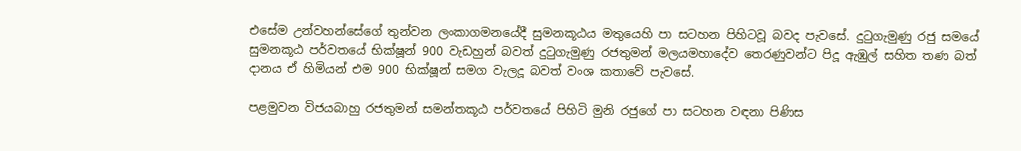එසේම උන්වහන්සේගේ තුන්වන ලංකාගමනයේදී සුමනකූඨය මතුයෙහි පා සටහන පිහිටවූ බවද පැවසේ. දුටුගැමුණු රජු සමයේ සුමනකූඨ පර්වතයේ භික්ෂූන් 900 වැඩහුන් බවත් දුටුගැමුණු රජතුමන් මලයමහාදේව තෙරණුවන්ට පිදූ ඇඹුල් සහිත තණ බත් දානය ඒ හිමියන් එම 900 භික්ෂූන් සමග වැලදූ බවත් වංශ කතාවේ පැවසේ.

පළමුවන විජයබාහු රජතුමන් සමන්තකූඨ පර්වතයේ පිහිටි මුනි රජුගේ පා සටහන වඳනා පිණිස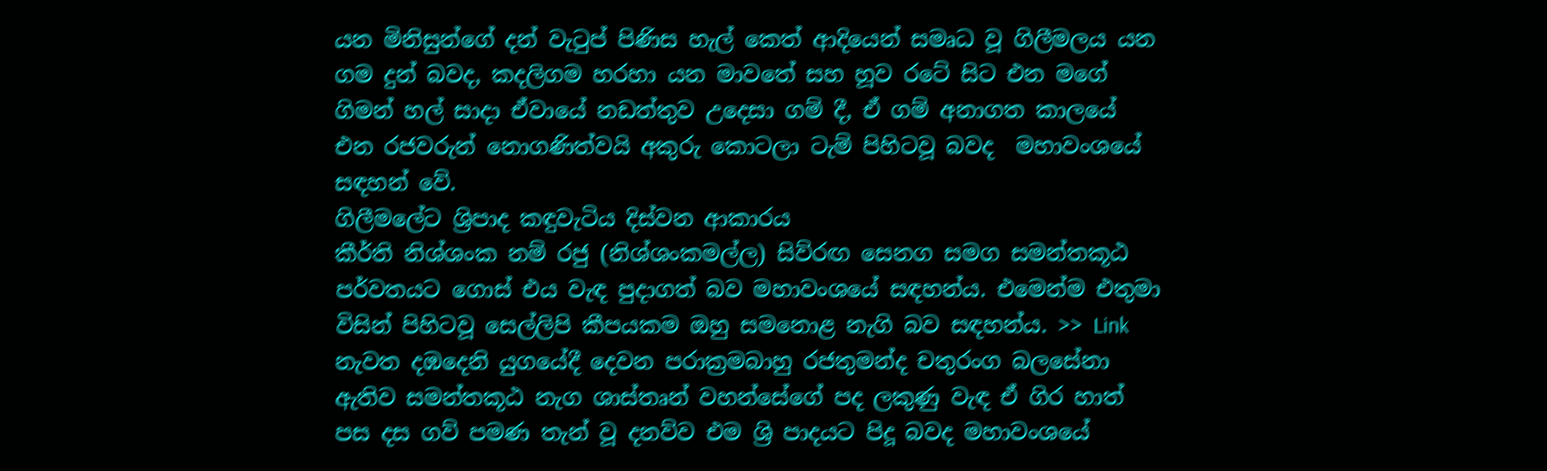යන මිනිසුන්ගේ දන් වැටුප් පිණිස හැල් කෙත් ආදියෙන් සමෘධ වූ ගිලීමලය යන ගම දුන් බවද, කදලිගම හරහා යන මාවතේ සහ හූව රටේ සිට එන මගේ ගිමන් හල් සාදා ඒවායේ නඩත්තුව උදෙසා ගම් දී, ඒ ගම් අනාගත කාලයේ එන රජවරුන් නොගණිත්වයි අකුරු කොටලා ටැම් පිහිටවූ බවද  මහාවංශයේ සඳහන් වේ.
ගිලීමලේට ශ්‍රිපාද කඳුවැටිය දිස්වන ආකාරය
කීර්ති නිශ්ශංක නම් රජු (නිශ්ශංකමල්ල) සිව්රඟ සෙනග සමග සමන්තකූඨ පර්වතයට ගොස් එය වැඳ පුදාගත් බව මහාවංශයේ සඳහන්ය. එමෙන්ම එතුමා විසින් පිහිටවූ සෙල්ලිපි කීපයකම ඔහු සමනොළ නැගි බව සඳහන්ය. >> Link  නැවත දඹදෙනි යුගයේදී දෙවන පරාක්‍රමබාහු රජතුමන්ද චතුරංග බලසේනා ඇතිව සමන්තකූඨ නැග ශාස්තෘන් වහන්සේගේ පද ලකුණු වැඳ ඒ ගිර හාත් පස දස ගව් පමණ තැන් වූ දනව්ව එම ශ්‍රි පාදයට පිදූ බවද මහාවංශයේ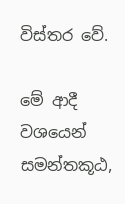විස්තර වේ.

මේ ආදී වශයෙන් සමන්තකූඨ,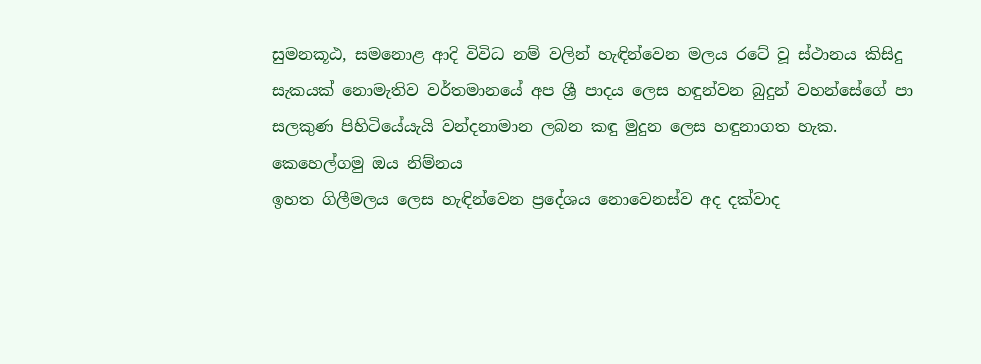සුමනකූඨ, සමනොළ ආදි විවිධ නම් වලින් හැඳින්වෙන මලය රටේ වූ ස්ථානය කිසිදු සැකයක් නොමැතිව වර්තමානයේ අප ශ්‍රී පාදය ලෙස හඳුන්වන බුදුන් වහන්සේගේ පා සලකුණ පිහිටියේයැයි වන්දනාමාන ලබන කඳු මුදුන ලෙස හඳුනාගත හැක.
කෙහෙල්ගමු ඔය නිම්නය
ඉහත ගිලීමලය ලෙස හැඳින්වෙන ප්‍රදේශය නොවෙනස්ව අද දක්වාද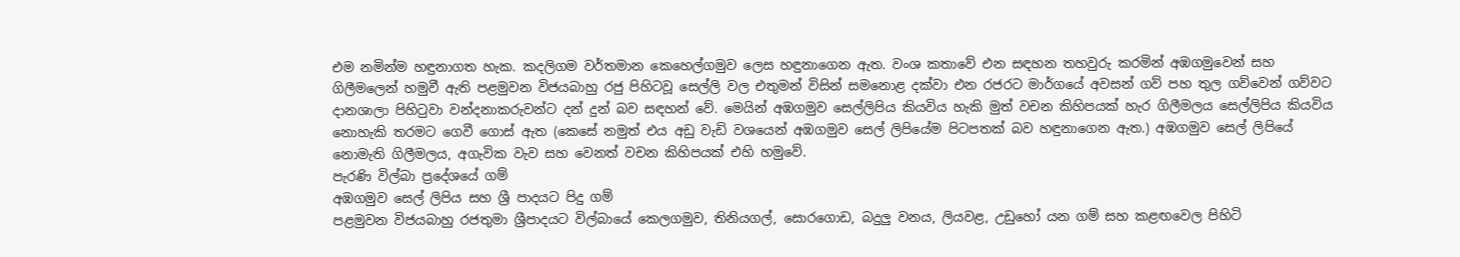එම නමින්ම හඳුනාගත හැක. කදලිගම වර්තමාන කෙහෙල්ගමුව ලෙස හඳුනාගෙන ඇත. වංශ කතාවේ එන සඳහන තහවුරු කරමින් අඹගමුවෙන් සහ ගිලීමලෙන් හමුවී ඇති පළමුවන විජයබාහු රජු පිහිටවූ සෙල්ලි වල එතුමන් විසින් සමනොළ දක්වා එන රජරට මාර්ගයේ අවසන් ගව් පහ තුල ගව්වෙන් ගව්වට දානශාලා පිහිටුවා වන්දනාකරුවන්ට දන් දුන් බව සඳහන් වේ. මෙයින් අඹගමුව සෙල්ලිපිය කියවිය හැකි මුත් වචන කිහිපයක් හැර ගිලීමලය සෙල්ලිපිය කියවිය නොහැකි තරමට ගෙවී ගොස් ඇත (කෙසේ නමුත් එය අඩු වැඩි වශයෙන් අඹගමුව සෙල් ලිපියේම පිටපතක් බව හඳුනාගෙන ඇත.) අඹගමුව සෙල් ලිපියේ නොමැති ගිලීමලය, අගැවික වැව සහ වෙනත් වචන කිහිපයක් එහි හමුවේ.
පැරණි විල්බා ප්‍රදේශයේ ගම්
අඹගමුව සෙල් ලිපිය සහ ශ්‍රී පාදයට පිදු ගම්
පළමුවන විජයබාහු රජතුමා ශ්‍රීපාදයට විල්බායේ කෙලගමුව, තිනියගල්, සොරගොඩ, බදුලු වනය, ලියවළ, උඩුහෝ යන ගම් සහ කළඟවෙල පිහිටි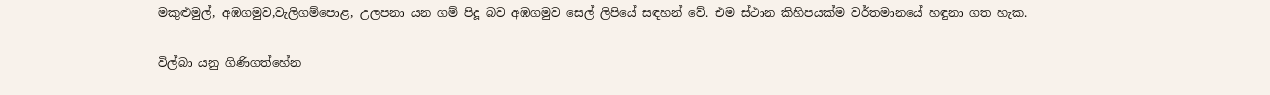මකුළුමුල්, අඹගමුව,වැලිගම්පොළ, උලපනා යන ගම් පිදූ බව අඹගමුව සෙල් ලිපියේ සඳහන් වේ. එම ස්ථාන කිහිපයක්ම වර්තමානයේ හඳුනා ගත හැක.

විල්බා යනු ගිණිගත්හේන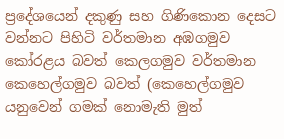ප්‍රදේශයෙන් දකුණු සහ ගිණිකොන දෙසට වන්නට පිහිටි වර්තමාන අඹගමුව කෝරළය බවත් කෙලගමුව වර්තමාන කෙහෙල්ගමුව බවත් (කෙහෙල්ගමුව යනුවෙන් ගමක් නොමැති මුත්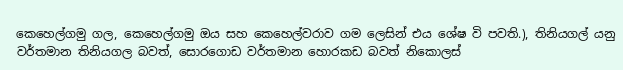කෙහෙල්ගමු ගල, කෙහෙල්ගමු ඔය සහ කෙහෙල්වරාව ගම ලෙසින් එය ශේෂ වි පවති.), තිනියගල් යනු වර්තමාන තිනියගල බවත්, සොරගොඩ වර්තමාන හොරකඩ බවත් නිකොලස්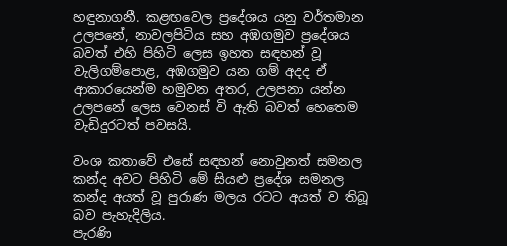හඳුනාගනී. කළඟවෙල ප්‍රදේශය යනු වර්තමාන උලපනේ, නාවලපිටිය සහ අඹගමුව ප්‍රදේශය බවත් එහි පිහිටි ලෙස ඉහත සඳහන් වූ වැලිගම්පොළ, අඹගමුව යන ගම් අදද ඒ ආකාරයෙන්ම හමුවන අතර, උලපනා යන්න උලපනේ ලෙස වෙනස් වි ඇති බවත් හෙතෙම වැඩිදුරටත් පවසයි.

වංශ කතාවේ එසේ සඳහන් නොවුනත් සමනල කන්ද අවට පිහිටි මේ සියළු ප්‍රදේශ සමනල කන්ද අයත් වූ පුරාණ මලය රටට අයත් ව තිබූ බව පැහැදිලිය.
පැරණි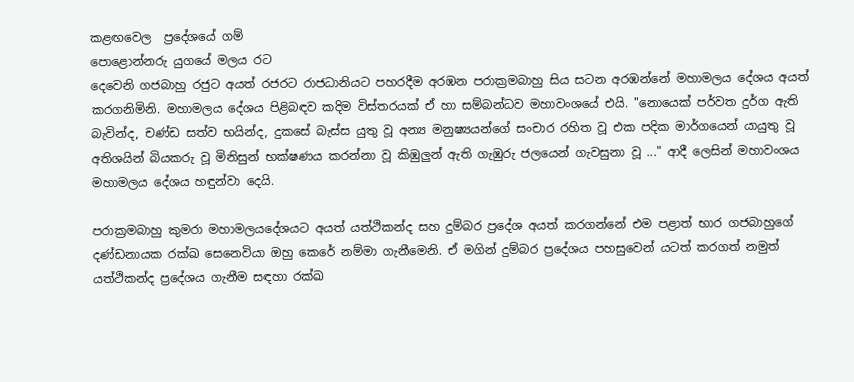කළඟවෙල  ප්‍රදේශයේ ගම්
පොළොන්නරු යුගයේ මලය රට
දෙවෙනි ගජබාහු රජුට අයත් රජරට රාජධානියට පහරදීම අරඹන පරාක්‍රමබාහු සිය සටන අරඹන්නේ මහාමලය දේශය අයත් කරගනිමිනි. මහාමලය දේශය පිළිබඳව කදිම විස්තරයක් ඒ හා සම්බන්ධව මහාවංශයේ එයි. "නොයෙක් පර්වත දුර්ග ඇති බැවින්ද, චණ්ඩ සත්ව භයින්ද, දුකසේ බැස්ස යුතු වූ අන්‍ය මනුෂ්‍යයන්ගේ සංචාර රහිත වූ එක පදික මාර්ගයෙන් යායුතු වූ අතිශයින් බියකරු වූ මිනිසුන් භක්ෂණය කරන්නා වූ කිඹුලුන් ඇති ගැඹුරු ජලයෙන් ගැවසුනා වූ ..." ආදී ලෙසින් මහාවංශය මහාමලය දේශය හඳුන්වා දෙයි.

පරාක්‍රමබාහු කුමරා මහාමලයදේශයට අයත් යත්ථිකන්ද සහ දුම්බර ප්‍රදේශ අයත් කරගන්නේ එම පළාත් භාර ගජබාහුගේ දණ්ඩනායක රක්ඛ සෙනෙවියා ඔහු කෙරේ නම්මා ගැනීමෙනි. ඒ මගින් දුම්බර ප්‍රදේශය පහසුවෙන් යටත් කරගත් නමුත් යත්ථිකන්ද ප්‍රදේශය ගැනීම සඳහා රක්ඛ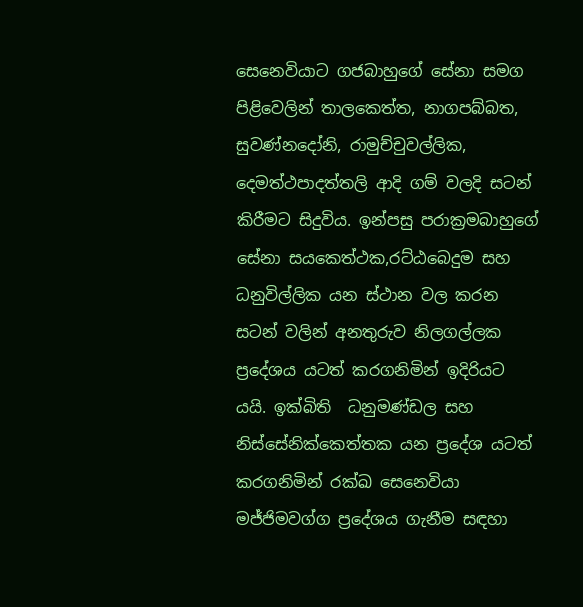සෙනෙවියාට ගජබාහුගේ සේනා සමග පිළිවෙලින් තාලකෙත්ත, නාගපබ්බත, සුවණ්නදෝනි, රාමුච්චුවල්ලික, දෙමත්ථපාදත්තලි ආදි ගම් වලදි සටන් කිරීමට සිදුවිය. ඉන්පසු පරාක්‍රමබාහුගේ සේනා සයකෙත්ථක,රට්ඨබෙදුම සහ ධනුවිල්ලික යන ස්ථාන වල කරන සටන් වලින් අනතුරුව නිලගල්ලක ප්‍රදේශය යටත් කරගනිමින් ඉදිරියට යයි. ඉක්බිති  ධනුමණ්ඩල සහ නිස්සේනික්කෙත්තක යන ප්‍රදේශ යටත් කරගනිමින් රක්ඛ සෙනෙවියා මජ්ජිමවග්ග ප්‍රදේශය ගැනීම සඳහා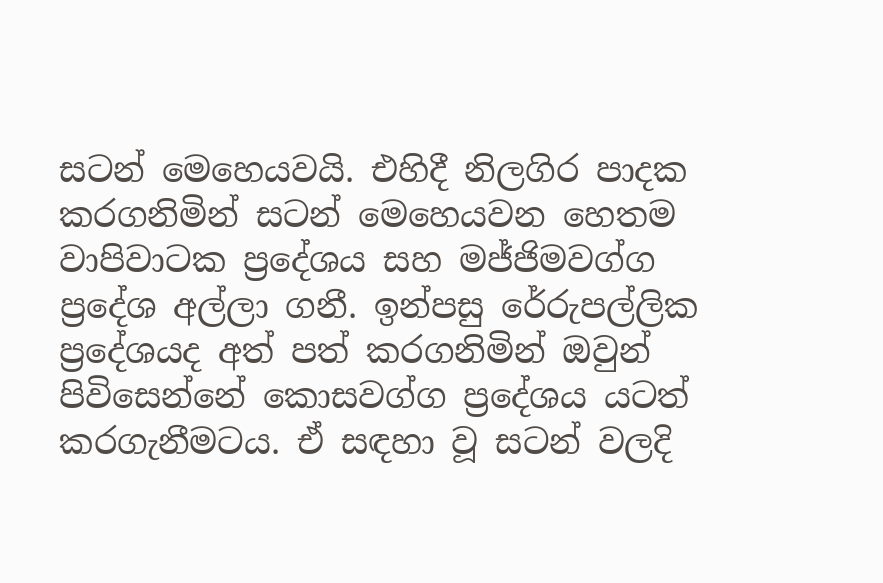සටන් මෙහෙයවයි. එහිදී නිලගිර පාදක කරගනිමින් සටන් මෙහෙයවන හෙතම වාපිවාටක ප්‍රදේශය සහ මජ්ජිමවග්ග ප්‍රදේශ අල්ලා ගනී. ඉන්පසු රේරුපල්ලික ප්‍රදේශයද අත් පත් කරගනිමින් ඔවුන් පිවිසෙන්නේ කොසවග්ග ප්‍රදේශය යටත් කරගැනීමටය. ඒ සඳහා වූ සටන් වලදි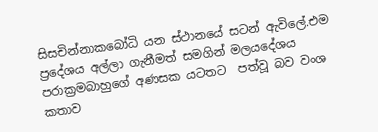සිසචින්නාකබෝධි යන ස්ථානයේ සටන් ඇවිලේ.එම ප්‍රදේශය අල්ලා ගැනීමත් සමගින් මලයදේශය පරාක්‍රමබාහුගේ අණසක යටතට  පත්වූ බව වංශ කතාව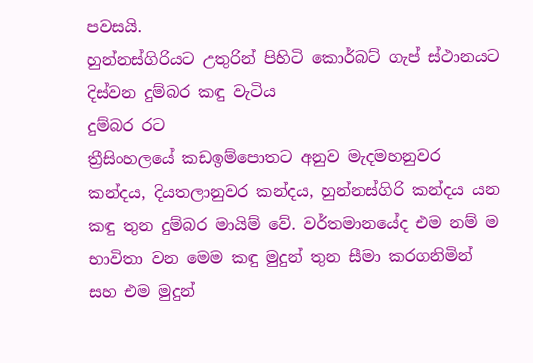පවසයි.
හුන්නස්ගිරියට උතුරින් පිහිටි කොර්බට් ගැප් ස්ථානයට දිස්වන දුම්බර කඳු වැටිය
දුම්බර රට
ත්‍රීසිංහලයේ කඩඉම්පොතට අනුව මැදමහනුවර කන්දය, දියතලානුවර කන්දය, හුන්නස්ගිරි කන්දය යන කඳු තුන දුම්බර මායිම් වේ. වර්තමානයේද එම නම් ම භාවිතා වන මෙම කඳු මුදුන් තුන සීමා කරගනිමින් සහ එම මුදුන්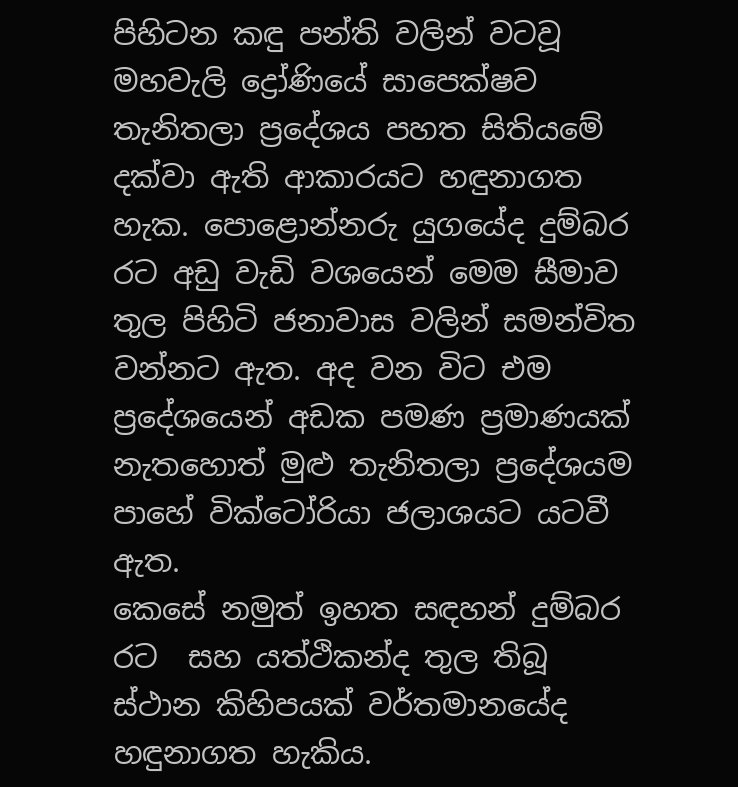පිහිටන කඳු පන්ති වලින් වටවූ මහවැලි ද්‍රෝණියේ සාපෙක්ෂව තැනිතලා ප්‍රදේශය පහත සිතියමේ දක්වා ඇති ආකාරයට හඳුනාගත හැක. පොළොන්නරු යුගයේද දුම්බර රට අඩු වැඩි වශයෙන් මෙම සීමාව තුල පිහිටි ජනාවාස වලින් සමන්විත වන්නට ඇත. අද වන විට එම ප්‍රදේශයෙන් අඩක පමණ ප්‍රමාණයක් නැතහොත් මුළු තැනිතලා ප්‍රදේශයම පාහේ වික්ටෝරියා ජලාශයට යටවී ඇත.
කෙසේ නමුත් ඉහත සඳහන් දුම්බර රට  සහ යත්ථිකන්ද තුල තිබූ ස්ථාන කිහිපයක් වර්තමානයේද හඳුනාගත හැකිය.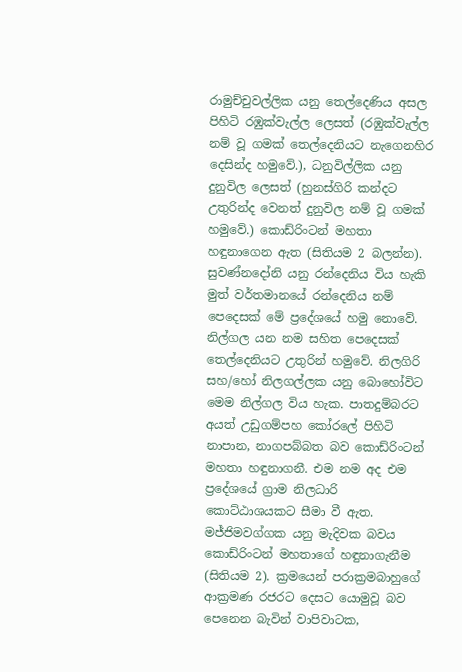රාමුච්චුවල්ලික යනු තෙල්දෙණිය අසල පිහිටි රඹුක්වැල්ල ලෙසත් (රඹුක්වැල්ල නම් වූ ගමක් තෙල්දෙනියට නැගෙනහිර දෙසින්ද හමුවේ.), ධනුවිල්ලික යනු දුනුවිල ලෙසත් (හුනස්ගිරි කන්දට උතුරින්ද වෙනත් දුනුවිල නම් වූ ගමක් හමුවේ.) කොඩ්රිංටන් මහතා හඳුනාගෙන ඇත (සිතියම 2 බලන්න). සුවණ්නදෝනි යනු රන්දෙනිය විය හැකි මුත් වර්තමානයේ රන්දෙනිය නම් පෙදෙසක් මේ ප්‍රදේශයේ හමු නොවේ. නිල්ගල යන නම සහිත පෙදෙසක් තෙල්දෙනියට උතුරින් හමුවේ. නිලගිරි සහ/හෝ නිලගල්ලක යනු බොහෝවිට මෙම නිල්ගල විය හැක. පාතදුම්බරට අයත් උඩුගම්පහ කෝරලේ පිහිටි නාපාන, නාගපබ්බත බව කොඩ්රිංටන් මහතා හඳුනාගනී. එම නම අද එම ප්‍රදේශයේ ග්‍රාම නිලධාරි කොට්ඨාශයකට සීමා වී ඇත. මජ්ජිමවග්ගක යනු මැදිවක බවය කොඩ්රිංටන් මහතාගේ හඳුනාගැනීම (සිතියම 2). ක්‍රමයෙන් පරාක්‍රමබාහුගේ ආක්‍රමණ රජරට දෙසට යොමුවූ බව පෙනෙන බැවින් වාපිවාටක,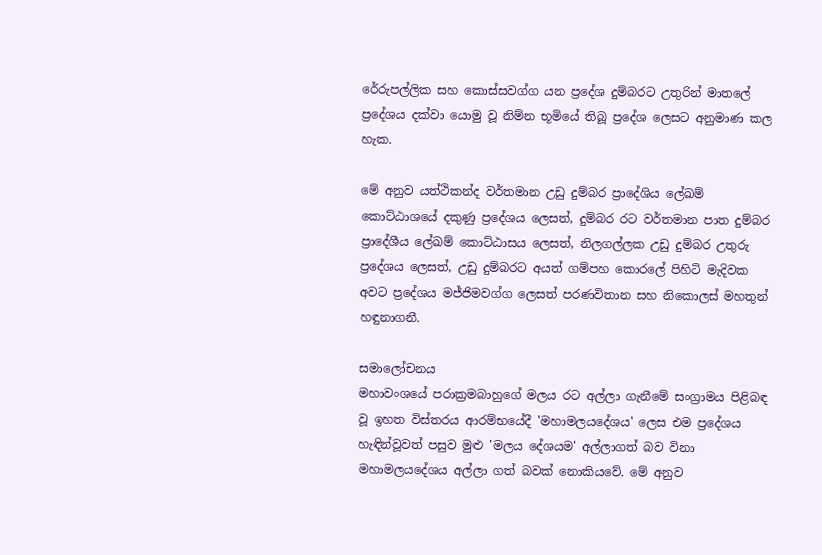රේරුපල්ලික සහ කොස්සවග්ග යන ප්‍රදේශ දුම්බරට උතුරින් මාතලේ ප්‍රදේශය දක්වා යොමු වූ නිම්න භූමියේ තිබූ ප්‍රදේශ ලෙසට අනුමාණ කල හැක.

මේ අනුව යත්ථිකන්ද වර්තමාන උඩු දුම්බර ප්‍රාදේශිය ලේඛම් කොට්ඨාශයේ දකුණු ප්‍රදේශය ලෙසත්, දුම්බර රට වර්තමාන පාත දුම්බර ප්‍රාදේශීය ලේඛම් කොට්ඨාසය ලෙසත්, නිලගල්ලක උඩු දුම්බර උතුරු ප්‍රදේශය ලෙසත්, උඩු දුම්බරට අයත් ගම්පහ කොරලේ පිහිටි මැදිවක අවට ප්‍රදේශය මජ්ජිමවග්ග ලෙසත් පරණවිතාන සහ නිකොලස් මහතුන් හඳුනාගනී.

සමාලෝචනය
මහාවංශයේ පරාක්‍රමබාහුගේ මලය රට අල්ලා ගැනීමේ සංග්‍රාමය පිළිබඳ වූ ඉහත විස්තරය ආරම්භයේදී 'මහාමලයදේශය' ලෙස එම ප්‍රදේශය හැඳින්වූවත් පසුව මුළු 'මලය දේශයම' අල්ලාගත් බව විනා මහාමලයදේශය අල්ලා ගත් බවක් නොකියවේ. මේ අනුව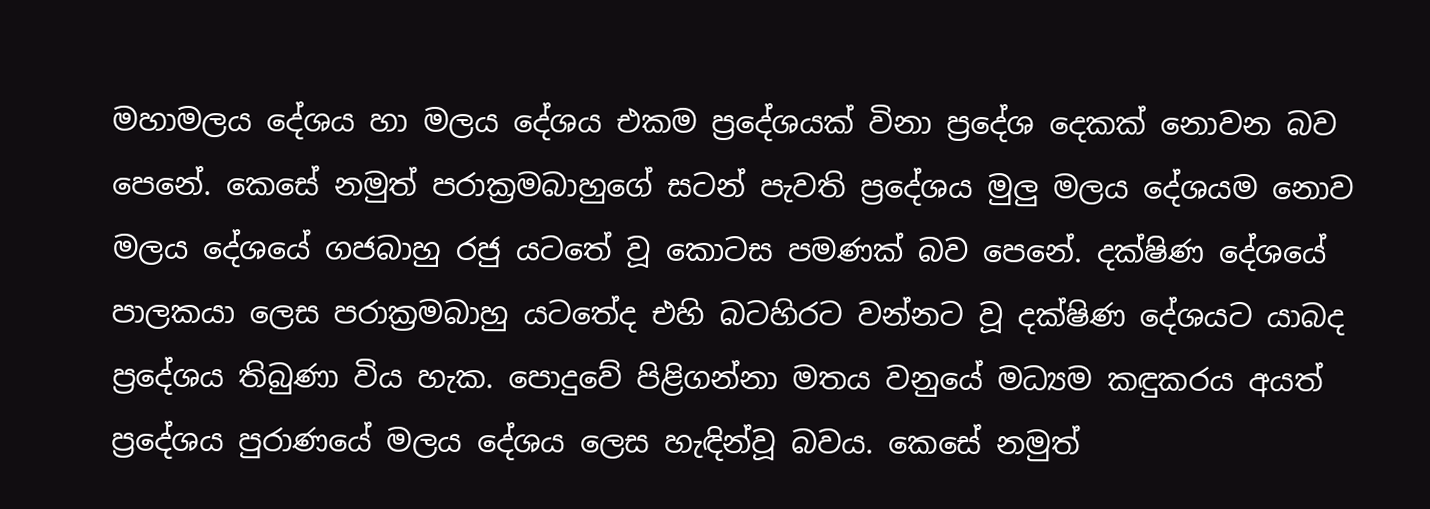මහාමලය දේශය හා මලය දේශය එකම ප්‍රදේශයක් විනා ප්‍රදේශ දෙකක් නොවන බව පෙනේ. කෙසේ නමුත් පරාක්‍රමබාහුගේ සටන් පැවති ප්‍රදේශය මුලු මලය දේශයම නොව මලය දේශයේ ගජබාහු රජු යටතේ වූ කොටස පමණක් බව පෙනේ. දක්ෂිණ දේශයේ පාලකයා ලෙස පරාක්‍රමබාහු යටතේද එහි බටහිරට වන්නට වූ දක්ෂිණ දේශයට යාබද ප්‍රදේශය තිබුණා විය හැක. පොදුවේ පිළිගන්නා මතය වනුයේ මධ්‍යම කඳුකරය අයත් ප්‍රදේශය පුරාණයේ මලය දේශය ලෙස හැඳින්වූ බවය. කෙසේ නමුත්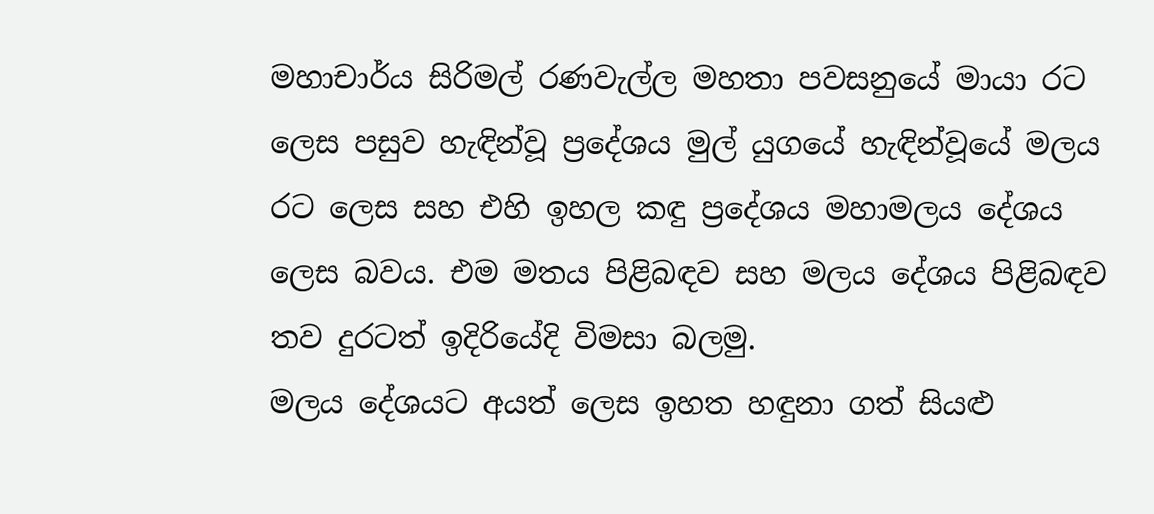මහාචාර්ය සිරිමල් රණවැල්ල මහතා පවසනුයේ මායා රට ලෙස පසුව හැඳින්වූ ප්‍රදේශය මුල් යුගයේ හැඳින්වූයේ මලය රට ලෙස සහ එහි ඉහල කඳු ප්‍රදේශය මහාමලය දේශය ලෙස බවය. එම මතය පිළිබඳව සහ මලය දේශය පිළිබඳව තව දුරටත් ඉදිරියේදි විමසා බලමු.
මලය දේශයට අයත් ලෙස ඉහත හඳුනා ගත් සියළු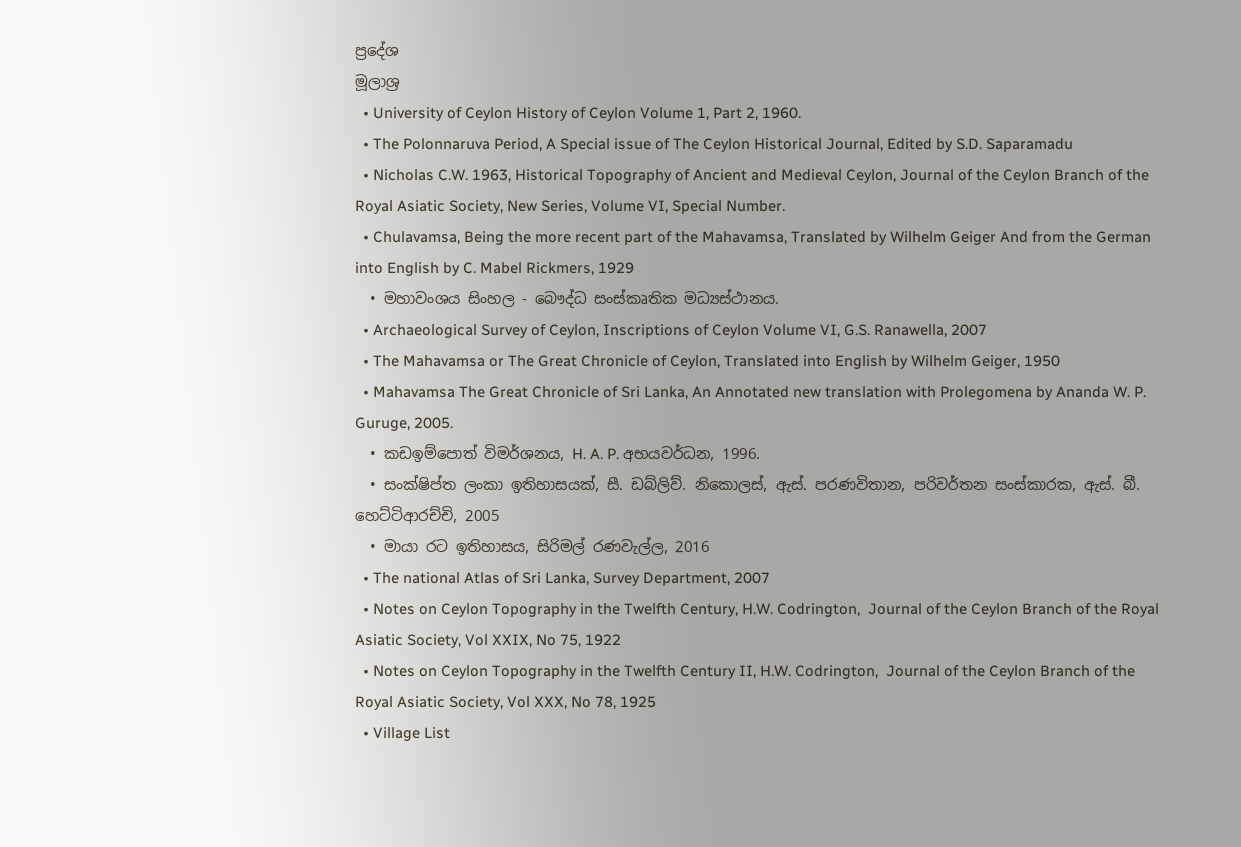ප්‍රදේශ
මූලාශ්‍ර
  • University of Ceylon History of Ceylon Volume 1, Part 2, 1960.
  • The Polonnaruva Period, A Special issue of The Ceylon Historical Journal, Edited by S.D. Saparamadu
  • Nicholas C.W. 1963, Historical Topography of Ancient and Medieval Ceylon, Journal of the Ceylon Branch of the Royal Asiatic Society, New Series, Volume VI, Special Number.
  • Chulavamsa, Being the more recent part of the Mahavamsa, Translated by Wilhelm Geiger And from the German into English by C. Mabel Rickmers, 1929
  • මහාවංශය සිංහල - බෞද්ධ සංස්කෘතික මධ්‍යස්ථානය.
  • Archaeological Survey of Ceylon, Inscriptions of Ceylon Volume VI, G.S. Ranawella, 2007
  • The Mahavamsa or The Great Chronicle of Ceylon, Translated into English by Wilhelm Geiger, 1950
  • Mahavamsa The Great Chronicle of Sri Lanka, An Annotated new translation with Prolegomena by Ananda W. P. Guruge, 2005.
  • කඩඉම්පොත් විමර්ශනය, H. A. P. අභයවර්ධන, 1996.
  • සංක්ෂිප්ත ලංකා ඉතිහාසයක්, සී. ඩබ්ලිව්. නිකොලස්, ඇස්. පරණවිතාන, පරිවර්තන සංස්කාරක, ඇස්. බී. හෙට්ටිආරච්චි, 2005
  • මායා රට ඉතිහාසය, සිරිමල් රණවැල්ල, 2016
  • The national Atlas of Sri Lanka, Survey Department, 2007
  • Notes on Ceylon Topography in the Twelfth Century, H.W. Codrington,  Journal of the Ceylon Branch of the Royal Asiatic Society, Vol XXIX, No 75, 1922
  • Notes on Ceylon Topography in the Twelfth Century II, H.W. Codrington,  Journal of the Ceylon Branch of the Royal Asiatic Society, Vol XXX, No 78, 1925
  • Village List